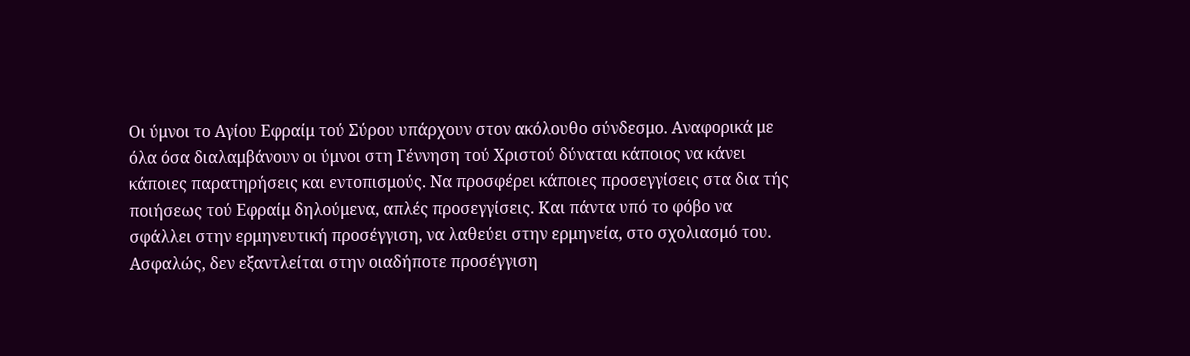Οι ύμνοι το Αγίου Εφραίμ τού Σύρου υπάρχουν στον ακόλουθο σύνδεσμο. Αναφορικά με όλα όσα διαλαμβάνουν οι ύμνοι στη Γέννηση τού Χριστού δύναται κάποιος να κάνει κάποιες παρατηρήσεις και εντοπισμούς. Να προσφέρει κάποιες προσεγγίσεις στα δια τής ποιήσεως τού Εφραίμ δηλούμενα, απλές προσεγγίσεις. Και πάντα υπό το φόβο να σφάλλει στην ερμηνευτική προσέγγιση, να λαθεύει στην ερμηνεία, στο σχολιασμό του. Ασφαλώς, δεν εξαντλείται στην οιαδήποτε προσέγγιση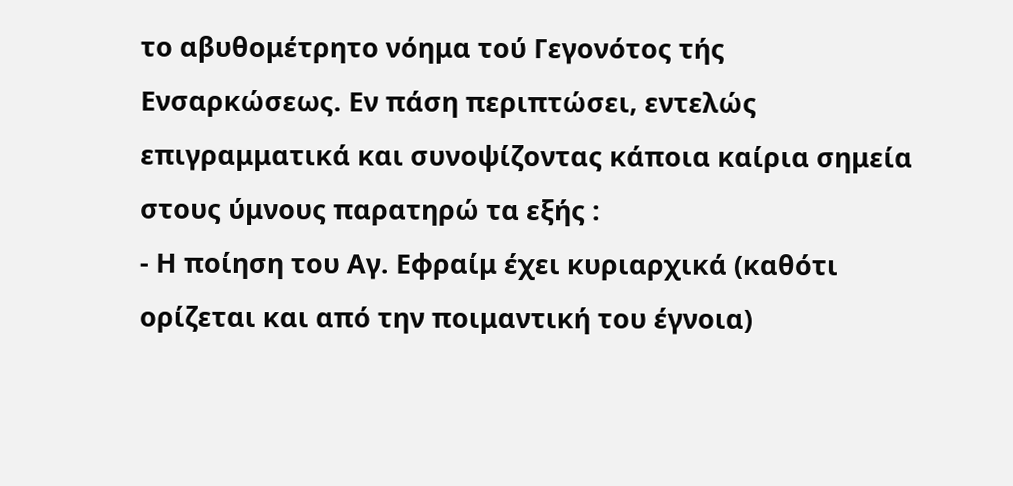το αβυθομέτρητο νόημα τού Γεγονότος τής Ενσαρκώσεως. Εν πάση περιπτώσει, εντελώς επιγραμματικά και συνοψίζοντας κάποια καίρια σημεία στους ύμνους παρατηρώ τα εξής :
- Η ποίηση του Αγ. Εφραίμ έχει κυριαρχικά (καθότι ορίζεται και από την ποιμαντική του έγνοια)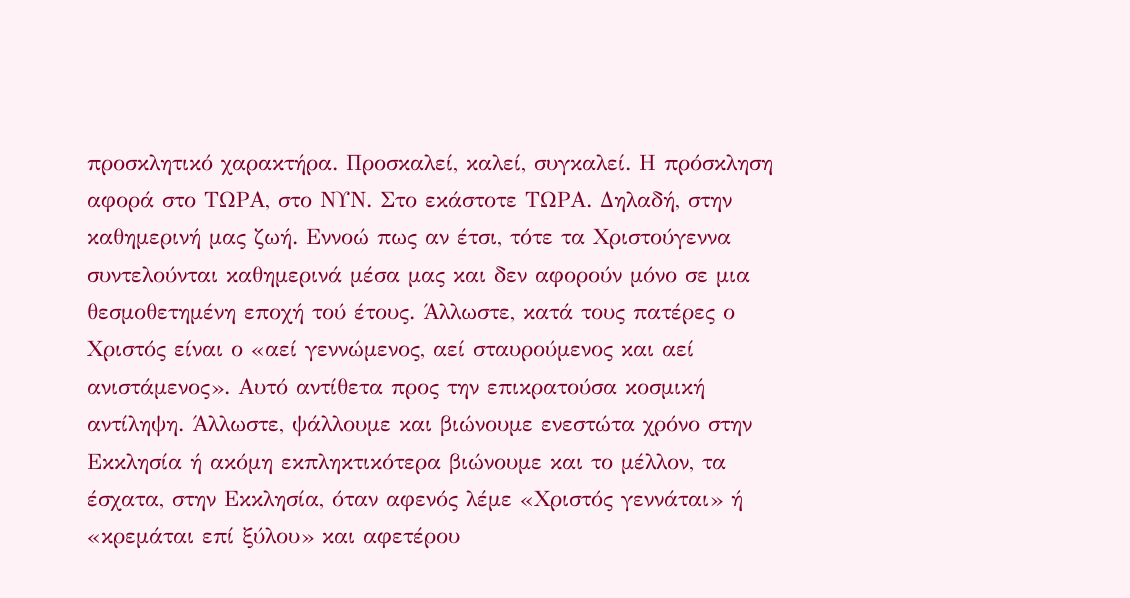προσκλητικό χαρακτήρα. Προσκαλεί, καλεί, συγκαλεί. Η πρόσκληση αφορά στο ΤΩΡΑ, στο ΝΥΝ. Στο εκάστοτε ΤΩΡΑ. Δηλαδή, στην καθημερινή μας ζωή. Εννοώ πως αν έτσι, τότε τα Χριστούγεννα συντελούνται καθημερινά μέσα μας και δεν αφορούν μόνο σε μια θεσμοθετημένη εποχή τού έτους. Άλλωστε, κατά τους πατέρες ο Χριστός είναι ο «αεί γεννώμενος, αεί σταυρούμενος και αεί ανιστάμενος». Αυτό αντίθετα προς την επικρατούσα κοσμική αντίληψη. Άλλωστε, ψάλλουμε και βιώνουμε ενεστώτα χρόνο στην Εκκλησία ή ακόμη εκπληκτικότερα βιώνουμε και το μέλλον, τα έσχατα, στην Εκκλησία, όταν αφενός λέμε «Χριστός γεννάται» ή «κρεμάται επί ξύλου» και αφετέρου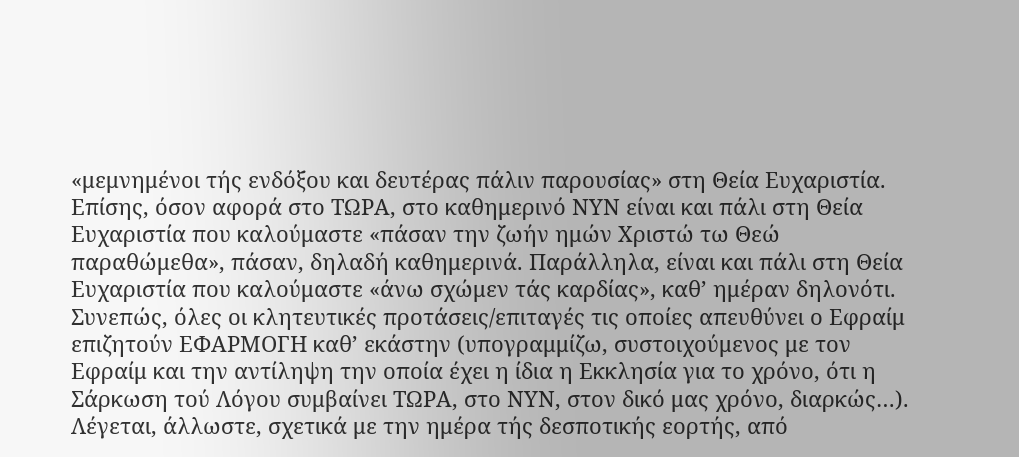«μεμνημένοι τής ενδόξου και δευτέρας πάλιν παρουσίας» στη Θεία Ευχαριστία. Επίσης, όσον αφορά στο ΤΩΡΑ, στο καθημερινό ΝΥΝ είναι και πάλι στη Θεία Ευχαριστία που καλούμαστε «πάσαν την ζωήν ημών Χριστώ τω Θεώ παραθώμεθα», πάσαν, δηλαδή καθημερινά. Παράλληλα, είναι και πάλι στη Θεία Ευχαριστία που καλούμαστε «άνω σχώμεν τάς καρδίας», καθ’ ημέραν δηλονότι. Συνεπώς, όλες οι κλητευτικές προτάσεις/επιταγές τις οποίες απευθύνει ο Εφραίμ επιζητούν ΕΦΑΡΜΟΓΗ καθ’ εκάστην (υπογραμμίζω, συστοιχούμενος με τον Εφραίμ και την αντίληψη την οποία έχει η ίδια η Εκκλησία για το χρόνο, ότι η Σάρκωση τού Λόγου συμβαίνει ΤΩΡΑ, στο ΝΥΝ, στον δικό μας χρόνο, διαρκώς…). Λέγεται, άλλωστε, σχετικά με την ημέρα τής δεσποτικής εορτής, από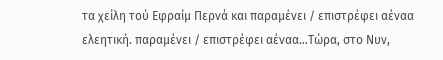τα χείλη τού Εφραίμ Περνά και παραμένει / επιστρέφει αέναα ελεητική. παραμένει / επιστρέφει αέναα…Τώρα, στο Νυν,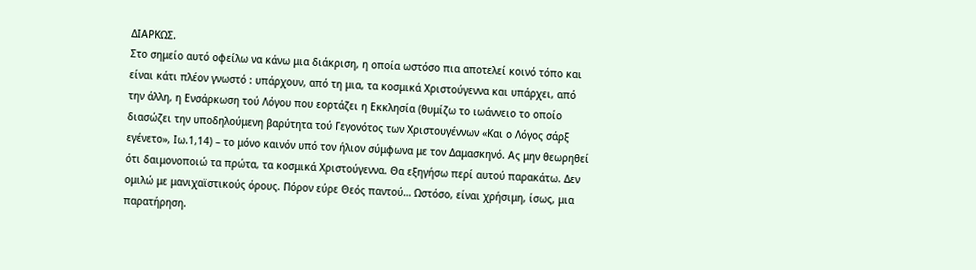ΔΙΑΡΚΩΣ.
Στο σημείο αυτό οφείλω να κάνω μια διάκριση, η οποία ωστόσο πια αποτελεί κοινό τόπο και είναι κάτι πλέον γνωστό : υπάρχουν, από τη μια, τα κοσμικά Χριστούγεννα και υπάρχει, από την άλλη, η Ενσάρκωση τού Λόγου που εορτάζει η Εκκλησία (θυμίζω το ιωάννειο το οποίο διασώζει την υποδηλούμενη βαρύτητα τού Γεγονότος των Χριστουγέννων «Και ο Λόγος σάρξ εγένετο», Ιω.1,14) – το μόνο καινόν υπό τον ήλιον σύμφωνα με τον Δαμασκηνό. Ας μην θεωρηθεί ότι δαιμονοποιώ τα πρώτα, τα κοσμικά Χριστούγεννα. Θα εξηγήσω περί αυτού παρακάτω. Δεν ομιλώ με μανιχαϊστικούς όρους. Πόρον εύρε Θεός παντού… Ωστόσο, είναι χρήσιμη, ίσως, μια παρατήρηση.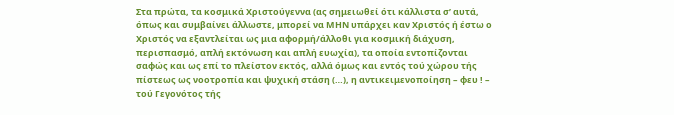Στα πρώτα, τα κοσμικά Χριστούγεννα (ας σημειωθεί ότι κάλλιστα σ’ αυτά, όπως και συμβαίνει άλλωστε, μπορεί να ΜΗΝ υπάρχει καν Χριστός ή έστω ο Χριστός να εξαντλείται ως μια αφορμή/άλλοθι για κοσμική διάχυση, περισπασμό, απλή εκτόνωση και απλή ευωχία), τα οποία εντοπίζονται σαφώς και ως επί το πλείστον εκτός, αλλά όμως και εντός τού χώρου τής πίστεως ως νοοτροπία και ψυχική στάση (…), η αντικειμενοποίηση – φευ ! – τού Γεγονότος τής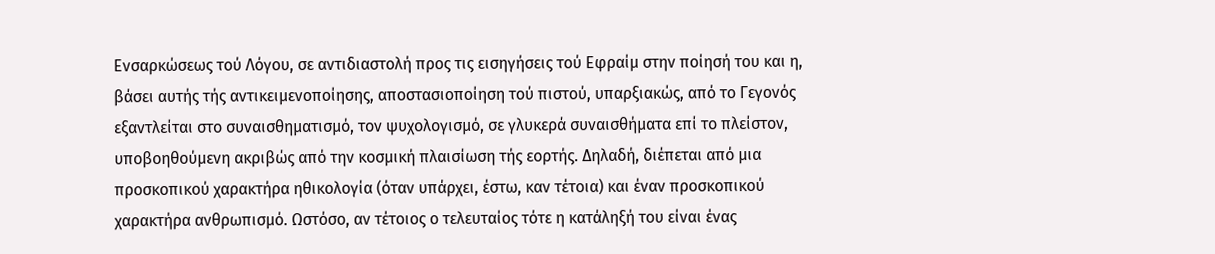Ενσαρκώσεως τού Λόγου, σε αντιδιαστολή προς τις εισηγήσεις τού Εφραίμ στην ποίησή του και η, βάσει αυτής τής αντικειμενοποίησης, αποστασιοποίηση τού πιστού, υπαρξιακώς, από το Γεγονός εξαντλείται στο συναισθηματισμό, τον ψυχολογισμό, σε γλυκερά συναισθήματα επί το πλείστον, υποβοηθούμενη ακριβώς από την κοσμική πλαισίωση τής εορτής. Δηλαδή, διέπεται από μια προσκοπικού χαρακτήρα ηθικολογία (όταν υπάρχει, έστω, καν τέτοια) και έναν προσκοπικού χαρακτήρα ανθρωπισμό. Ωστόσο, αν τέτοιος ο τελευταίος τότε η κατάληξή του είναι ένας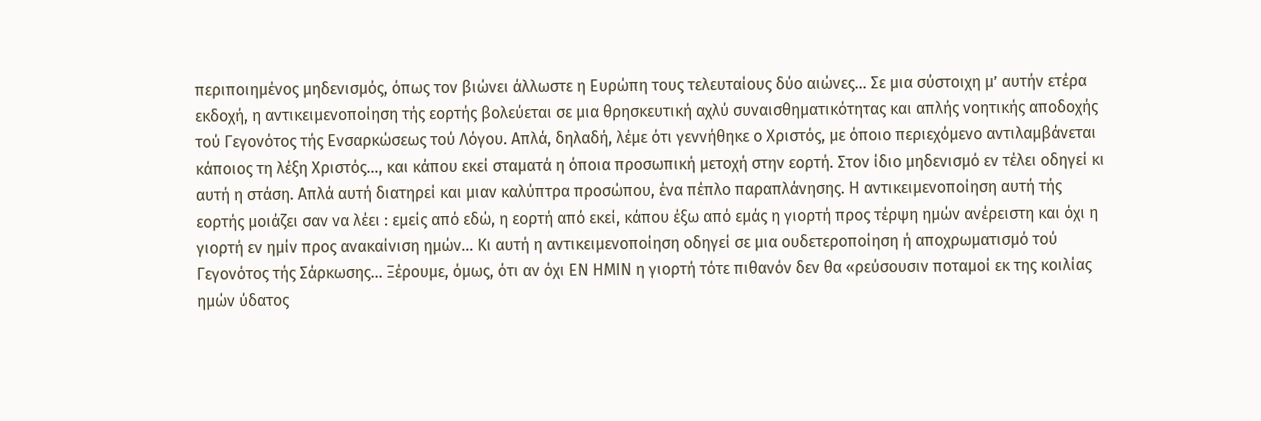περιποιημένος μηδενισμός, όπως τον βιώνει άλλωστε η Ευρώπη τους τελευταίους δύο αιώνες… Σε μια σύστοιχη μ’ αυτήν ετέρα εκδοχή, η αντικειμενοποίηση τής εορτής βολεύεται σε μια θρησκευτική αχλύ συναισθηματικότητας και απλής νοητικής αποδοχής τού Γεγονότος τής Ενσαρκώσεως τού Λόγου. Απλά, δηλαδή, λέμε ότι γεννήθηκε ο Χριστός, με όποιο περιεχόμενο αντιλαμβάνεται κάποιος τη λέξη Χριστός…, και κάπου εκεί σταματά η όποια προσωπική μετοχή στην εορτή. Στον ίδιο μηδενισμό εν τέλει οδηγεί κι αυτή η στάση. Απλά αυτή διατηρεί και μιαν καλύπτρα προσώπου, ένα πέπλο παραπλάνησης. Η αντικειμενοποίηση αυτή τής εορτής μοιάζει σαν να λέει : εμείς από εδώ, η εορτή από εκεί, κάπου έξω από εμάς η γιορτή προς τέρψη ημών ανέρειστη και όχι η γιορτή εν ημίν προς ανακαίνιση ημών… Κι αυτή η αντικειμενοποίηση οδηγεί σε μια ουδετεροποίηση ή αποχρωματισμό τού Γεγονότος τής Σάρκωσης… Ξέρουμε, όμως, ότι αν όχι ΕΝ ΗΜΙΝ η γιορτή τότε πιθανόν δεν θα «ρεύσουσιν ποταμοί εκ της κοιλίας ημών ύδατος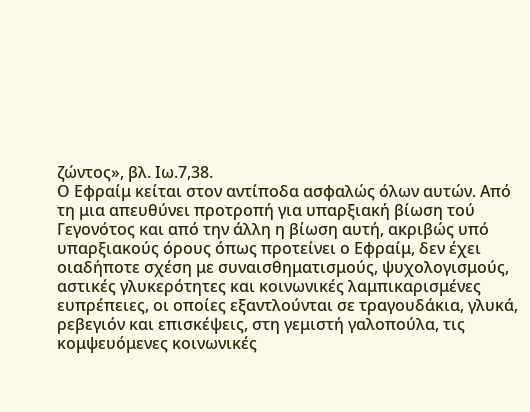ζώντος», βλ. Ιω.7,38.
Ο Εφραίμ κείται στον αντίποδα ασφαλώς όλων αυτών. Από τη μια απευθύνει προτροπή για υπαρξιακή βίωση τού Γεγονότος και από την άλλη η βίωση αυτή, ακριβώς υπό υπαρξιακούς όρους όπως προτείνει ο Εφραίμ, δεν έχει οιαδήποτε σχέση με συναισθηματισμούς, ψυχολογισμούς, αστικές γλυκερότητες και κοινωνικές λαμπικαρισμένες ευπρέπειες, οι οποίες εξαντλούνται σε τραγουδάκια, γλυκά, ρεβεγιόν και επισκέψεις, στη γεμιστή γαλοπούλα, τις κομψευόμενες κοινωνικές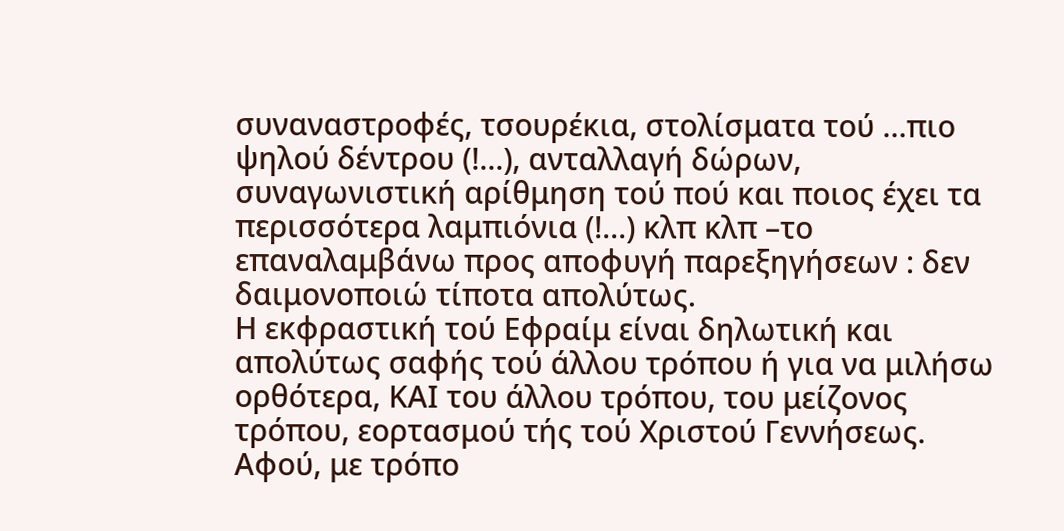συναναστροφές, τσουρέκια, στολίσματα τού …πιο ψηλού δέντρου (!...), ανταλλαγή δώρων, συναγωνιστική αρίθμηση τού πού και ποιος έχει τα περισσότερα λαμπιόνια (!...) κλπ κλπ –το επαναλαμβάνω προς αποφυγή παρεξηγήσεων : δεν δαιμονοποιώ τίποτα απολύτως.
Η εκφραστική τού Εφραίμ είναι δηλωτική και απολύτως σαφής τού άλλου τρόπου ή για να μιλήσω ορθότερα, ΚΑΙ του άλλου τρόπου, του μείζονος τρόπου, εορτασμού τής τού Χριστού Γεννήσεως. Αφού, με τρόπο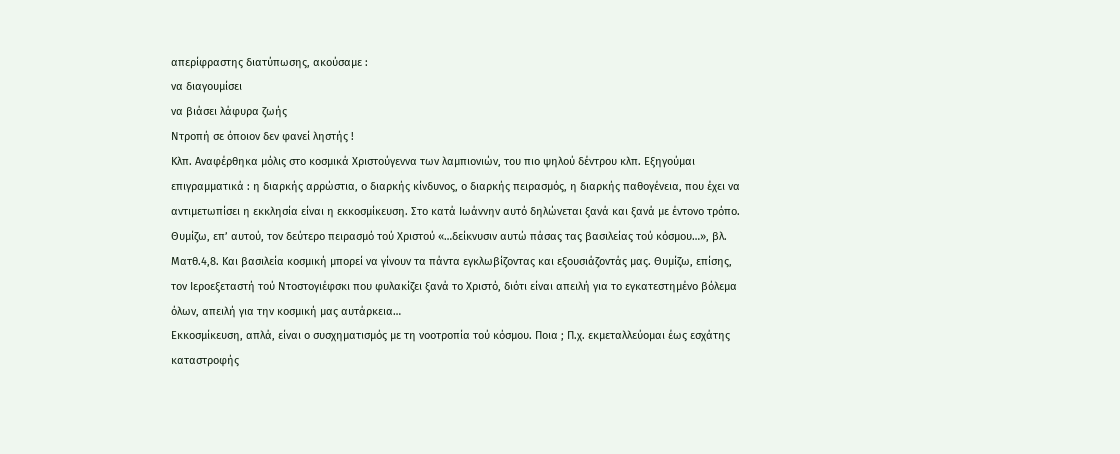απερίφραστης διατύπωσης, ακούσαμε :
να διαγουμίσει
να βιάσει λάφυρα ζωής
Ντροπή σε όποιον δεν φανεί ληστής !
Κλπ. Αναφέρθηκα μόλις στο κοσμικά Χριστούγεννα των λαμπιονιών, του πιο ψηλού δέντρου κλπ. Εξηγούμαι επιγραμματικά : η διαρκής αρρώστια, ο διαρκής κίνδυνος, ο διαρκής πειρασμός, η διαρκής παθογένεια, που έχει να αντιμετωπίσει η εκκλησία είναι η εκκοσμίκευση. Στο κατά Ιωάννην αυτό δηλώνεται ξανά και ξανά με έντονο τρόπο. Θυμίζω, επ’ αυτού, τον δεύτερο πειρασμό τού Χριστού «…δείκνυσιν αυτώ πάσας τας βασιλείας τού κόσμου…», βλ. Ματθ.4,8. Και βασιλεία κοσμική μπορεί να γίνουν τα πάντα εγκλωβίζοντας και εξουσιάζοντάς μας. Θυμίζω, επίσης, τον Ιεροεξεταστή τού Ντοστογιέφσκι που φυλακίζει ξανά το Χριστό, διότι είναι απειλή για το εγκατεστημένο βόλεμα όλων, απειλή για την κοσμική μας αυτάρκεια…
Εκκοσμίκευση, απλά, είναι ο συσχηματισμός με τη νοοτροπία τού κόσμου. Ποια ; Π.χ. εκμεταλλεύομαι έως εσχάτης καταστροφής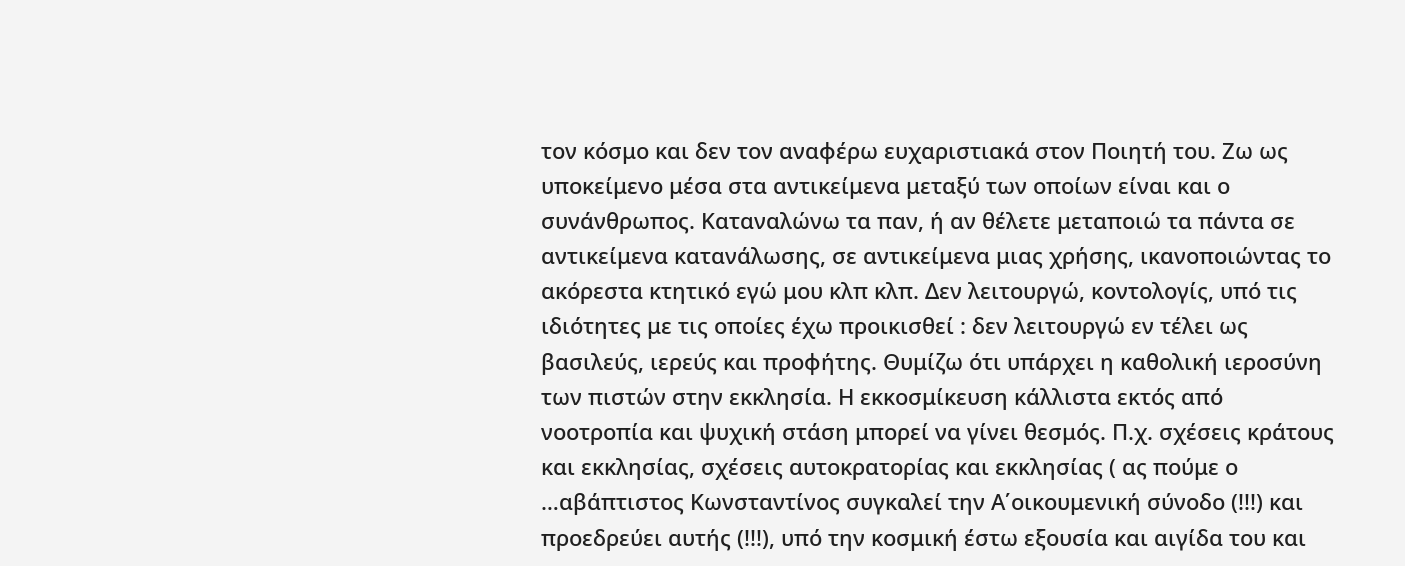τον κόσμο και δεν τον αναφέρω ευχαριστιακά στον Ποιητή του. Ζω ως υποκείμενο μέσα στα αντικείμενα μεταξύ των οποίων είναι και ο συνάνθρωπος. Καταναλώνω τα παν, ή αν θέλετε μεταποιώ τα πάντα σε αντικείμενα κατανάλωσης, σε αντικείμενα μιας χρήσης, ικανοποιώντας το ακόρεστα κτητικό εγώ μου κλπ κλπ. Δεν λειτουργώ, κοντολογίς, υπό τις ιδιότητες με τις οποίες έχω προικισθεί : δεν λειτουργώ εν τέλει ως βασιλεύς, ιερεύς και προφήτης. Θυμίζω ότι υπάρχει η καθολική ιεροσύνη των πιστών στην εκκλησία. Η εκκοσμίκευση κάλλιστα εκτός από νοοτροπία και ψυχική στάση μπορεί να γίνει θεσμός. Π.χ. σχέσεις κράτους και εκκλησίας, σχέσεις αυτοκρατορίας και εκκλησίας ( ας πούμε ο …αβάπτιστος Κωνσταντίνος συγκαλεί την Α΄οικουμενική σύνοδο (!!!) και προεδρεύει αυτής (!!!), υπό την κοσμική έστω εξουσία και αιγίδα του και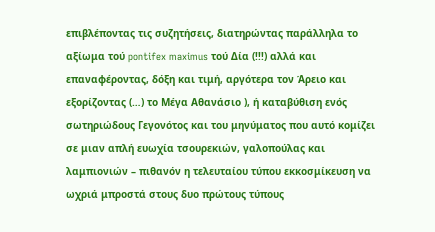επιβλέποντας τις συζητήσεις, διατηρώντας παράλληλα το αξίωμα τού pontifex maximus τού Δία (!!!) αλλά και επαναφέροντας, δόξη και τιμή, αργότερα τον Άρειο και εξορίζοντας (…) το Μέγα Αθανάσιο ), ή καταβύθιση ενός σωτηριώδους Γεγονότος και του μηνύματος που αυτό κομίζει σε μιαν απλή ευωχία τσουρεκιών, γαλοπούλας και λαμπιονιών – πιθανόν η τελευταίου τύπου εκκοσμίκευση να ωχριά μπροστά στους δυο πρώτους τύπους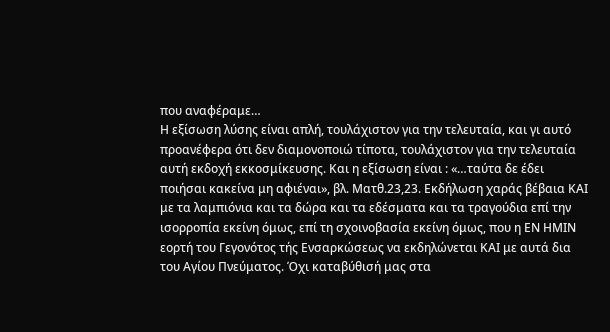που αναφέραμε…
Η εξίσωση λύσης είναι απλή, τουλάχιστον για την τελευταία, και γι αυτό προανέφερα ότι δεν διαμονοποιώ τίποτα, τουλάχιστον για την τελευταία αυτή εκδοχή εκκοσμίκευσης. Και η εξίσωση είναι : «…ταύτα δε έδει ποιήσαι κακείνα μη αφιέναι», βλ. Ματθ.23,23. Εκδήλωση χαράς βέβαια ΚΑΙ με τα λαμπιόνια και τα δώρα και τα εδέσματα και τα τραγούδια επί την ισορροπία εκείνη όμως, επί τη σχοινοβασία εκείνη όμως, που η ΕΝ ΗΜΙΝ εορτή του Γεγονότος τής Ενσαρκώσεως να εκδηλώνεται ΚΑΙ με αυτά δια του Αγίου Πνεύματος. Όχι καταβύθισή μας στα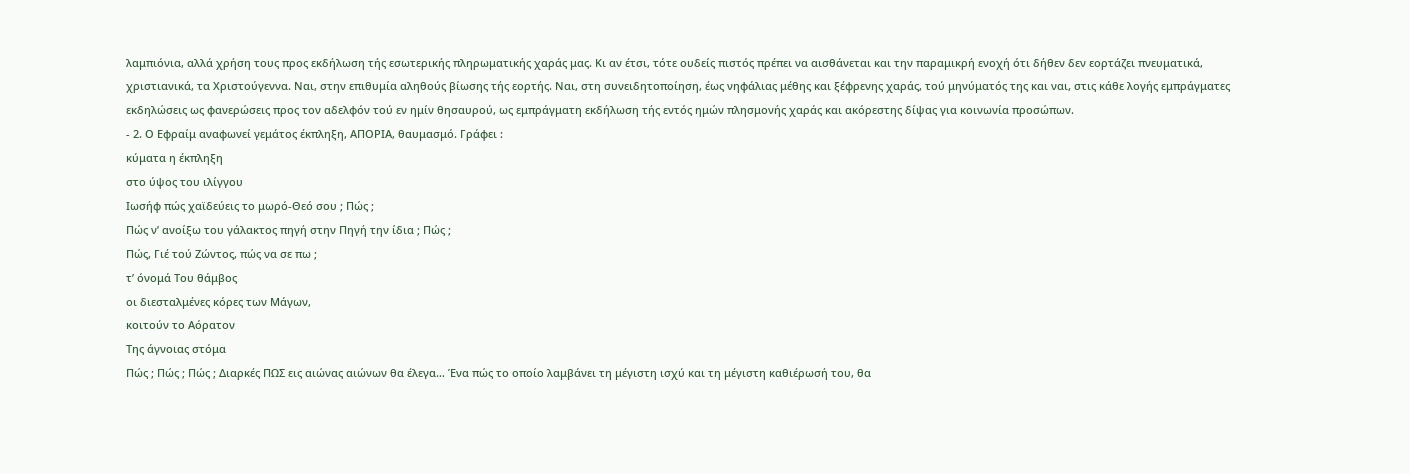λαμπιόνια, αλλά χρήση τους προς εκδήλωση τής εσωτερικής πληρωματικής χαράς μας. Κι αν έτσι, τότε ουδείς πιστός πρέπει να αισθάνεται και την παραμικρή ενοχή ότι δήθεν δεν εορτάζει πνευματικά, χριστιανικά, τα Χριστούγεννα. Ναι, στην επιθυμία αληθούς βίωσης τής εορτής. Ναι, στη συνειδητοποίηση, έως νηφάλιας μέθης και ξέφρενης χαράς, τού μηνύματός της και ναι, στις κάθε λογής εμπράγματες εκδηλώσεις ως φανερώσεις προς τον αδελφόν τού εν ημίν θησαυρού, ως εμπράγματη εκδήλωση τής εντός ημών πλησμονής χαράς και ακόρεστης δίψας για κοινωνία προσώπων.
- 2. Ο Εφραίμ αναφωνεί γεμάτος έκπληξη, ΑΠΟΡΙΑ, θαυμασμό. Γράφει :
κύματα η έκπληξη
στο ύψος του ιλίγγου
Ιωσήφ πώς χαϊδεύεις το μωρό-Θεό σου ; Πώς ;
Πώς ν’ ανοίξω του γάλακτος πηγή στην Πηγή την ίδια ; Πώς ;
Πώς, Γιέ τού Ζώντος, πώς να σε πω ;
τ’ όνομά Του θάμβος
οι διεσταλμένες κόρες των Μάγων,
κοιτούν το Αόρατον
Της άγνοιας στόμα
Πώς ; Πώς ; Πώς ; Διαρκές ΠΩΣ εις αιώνας αιώνων θα έλεγα… Ένα πώς το οποίο λαμβάνει τη μέγιστη ισχύ και τη μέγιστη καθιέρωσή του, θα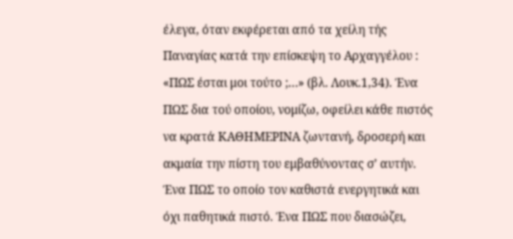έλεγα, όταν εκφέρεται από τα χείλη τής Παναγίας κατά την επίσκεψη το Αρχαγγέλου : «ΠΩΣ έσται μοι τούτο ;…» (βλ. Λουκ.1,34). Ένα ΠΩΣ δια τού οποίου, νομίζω, οφείλει κάθε πιστός να κρατά ΚΑΘΗΜΕΡΙΝΑ ζωντανή, δροσερή και ακμαία την πίστη του εμβαθύνοντας σ’ αυτήν. Ένα ΠΩΣ το οποίο τον καθιστά ενεργητικά και όχι παθητικά πιστό. Ένα ΠΩΣ που διασώζει,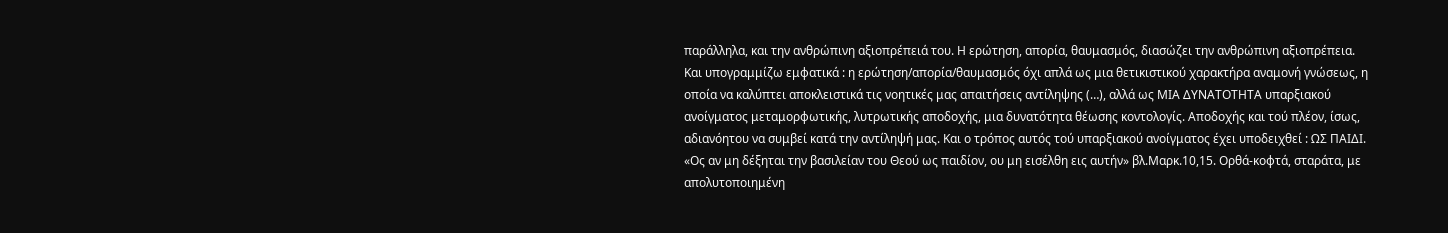παράλληλα, και την ανθρώπινη αξιοπρέπειά του. Η ερώτηση, απορία, θαυμασμός, διασώζει την ανθρώπινη αξιοπρέπεια. Και υπογραμμίζω εμφατικά : η ερώτηση/απορία/θαυμασμός όχι απλά ως μια θετικιστικού χαρακτήρα αναμονή γνώσεως, η οποία να καλύπτει αποκλειστικά τις νοητικές μας απαιτήσεις αντίληψης (…), αλλά ως ΜΙΑ ΔΥΝΑΤΟΤΗΤΑ υπαρξιακού ανοίγματος μεταμορφωτικής, λυτρωτικής αποδοχής, μια δυνατότητα θέωσης κοντολογίς. Αποδοχής και τού πλέον, ίσως, αδιανόητου να συμβεί κατά την αντίληψή μας. Και ο τρόπος αυτός τού υπαρξιακού ανοίγματος έχει υποδειχθεί : ΩΣ ΠΑΙΔΙ. «Ος αν μη δέξηται την βασιλείαν του Θεού ως παιδίον, ου μη εισέλθη εις αυτήν» βλ.Μαρκ.10,15. Ορθά-κοφτά, σταράτα, με απολυτοποιημένη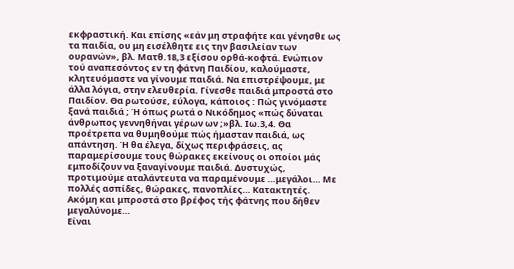εκφραστική. Και επίσης «εάν μη στραφήτε και γένησθε ως τα παιδία, ου μη εισέλθητε εις την βασιλείαν των ουρανών», βλ. Ματθ.18,3 εξίσου ορθά-κοφτά. Ενώπιον τού αναπεσόντος εν τη φάτνη Παιδίου, καλούμαστε, κλητευόμαστε να γίνουμε παιδιά. Να επιστρέψουμε, με άλλα λόγια, στην ελευθερία. Γίνεσθε παιδιά μπροστά στο Παιδίον. Θα ρωτούσε, εύλογα, κάποιος : Πώς γινόμαστε ξανά παιδιά ; Ή όπως ρωτά ο Νικόδημος «πώς δύναται άνθρωπος γεννηθήναι γέρων ων ;»βλ. Ιω.3,4. Θα προέτρεπα να θυμηθούμε πώς ήμασταν παιδιά, ως απάντηση. Ή θα έλεγα, δίχως περιφράσεις, ας παραμερίσουμε τους θώρακες εκείνους οι οποίοι μάς εμποδίζουν να ξαναγίνουμε παιδιά. Δυστυχώς, προτιμούμε αταλάντευτα να παραμένουμε …μεγάλοι… Με πολλές ασπίδες, θώρακες, πανοπλίες… Κατακτητές. Ακόμη και μπροστά στο βρέφος τής φάτνης που δήθεν μεγαλύνομε…
Είναι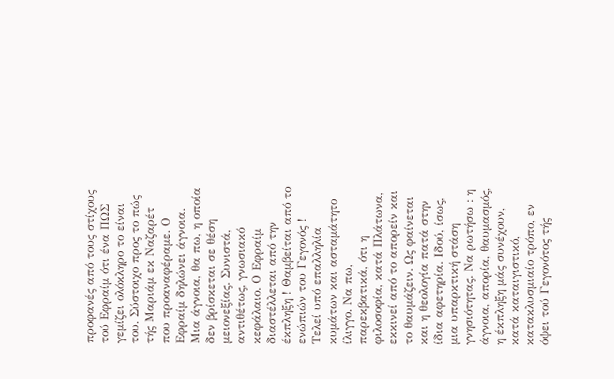προφανές από τους στίχους τού Εφραίμ ότι ένα ΠΩΣ γεμίζει ολόκληρο το είναι του. Σύστοιχο προς το πώς τής Μαριάμ εκ Ναζαρέτ που προαναφέραμε. Ο Εφραίμ δηλώνει άγνοια. Μια άγνοια, θα πω, η οποία δεν βρίσκεται σε θέση μειονεξίας. Συνιστά, αντιθέτως, γνωσιακό κεφάλαιο. Ο Εφραίμ διαστέλλεται από την έκπληξη ! Θαμβείται από το ενώπιών του Γεγονός ! Τελεί υπό επαλληλία κυμάτων και ασταμάτητο ίλιγγο. Να πω, παρεκβατικά, ότι η φιλοσοφία, κατά Πλάτωνα, εκκινεί από το απορείν και το θαυμάζειν. Ως φαίνεται και η θεολογία πατά στην ίδια αφετηρία. Ιδού, ίσως, μια υπαρκτική στάση γνησιότητας. Να ρωτήσω : η άγνοια, απορία, θαυμασμός, η έκπληξη μάς συνέχουν, κατά καταιγιστικό, κατακλυσμιαίο τρόπο, εν όψει τού Γεγονότος τής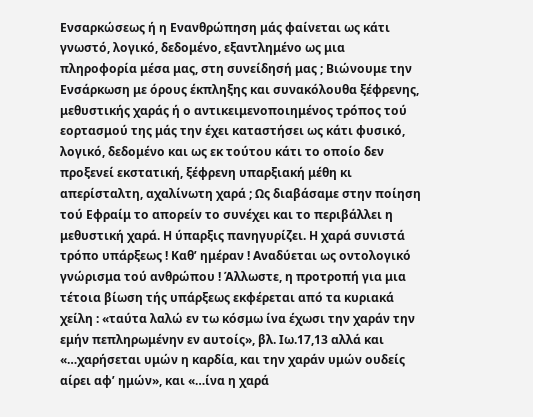Ενσαρκώσεως ή η Ενανθρώπηση μάς φαίνεται ως κάτι γνωστό, λογικό, δεδομένο, εξαντλημένο ως μια πληροφορία μέσα μας, στη συνείδησή μας ; Βιώνουμε την Ενσάρκωση με όρους έκπληξης και συνακόλουθα ξέφρενης, μεθυστικής χαράς ή ο αντικειμενοποιημένος τρόπος τού εορτασμού της μάς την έχει καταστήσει ως κάτι φυσικό, λογικό, δεδομένο και ως εκ τούτου κάτι το οποίο δεν προξενεί εκστατική, ξέφρενη υπαρξιακή μέθη κι απερίσταλτη, αχαλίνωτη χαρά ; Ως διαβάσαμε στην ποίηση τού Εφραίμ το απορείν το συνέχει και το περιβάλλει η μεθυστική χαρά. Η ύπαρξις πανηγυρίζει. Η χαρά συνιστά τρόπο υπάρξεως ! Καθ’ ημέραν ! Αναδύεται ως οντολογικό γνώρισμα τού ανθρώπου ! Άλλωστε, η προτροπή για μια τέτοια βίωση τής υπάρξεως εκφέρεται από τα κυριακά χείλη : «ταύτα λαλώ εν τω κόσμω ίνα έχωσι την χαράν την εμήν πεπληρωμένην εν αυτοίς», βλ. Ιω.17,13 αλλά και «…χαρήσεται υμών η καρδία, και την χαράν υμών ουδείς αίρει αφ’ ημών», και «…ίνα η χαρά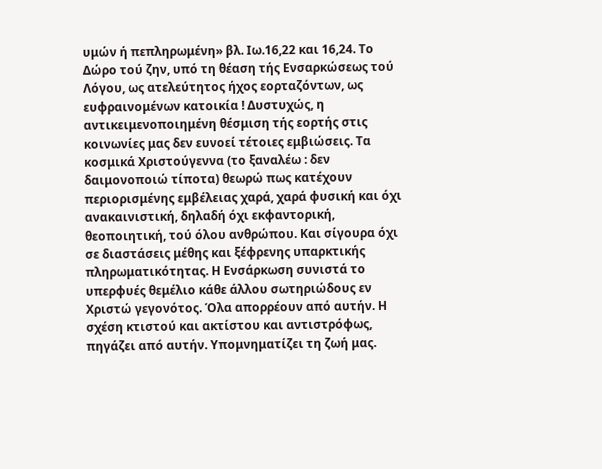υμών ή πεπληρωμένη» βλ. Ιω.16,22 και 16,24. Το Δώρο τού ζην, υπό τη θέαση τής Ενσαρκώσεως τού Λόγου, ως ατελεύτητος ήχος εορταζόντων, ως ευφραινομένων κατοικία ! Δυστυχώς, η αντικειμενοποιημένη θέσμιση τής εορτής στις κοινωνίες μας δεν ευνοεί τέτοιες εμβιώσεις. Τα κοσμικά Χριστούγεννα (το ξαναλέω : δεν δαιμονοποιώ τίποτα) θεωρώ πως κατέχουν περιορισμένης εμβέλειας χαρά, χαρά φυσική και όχι ανακαινιστική, δηλαδή όχι εκφαντορική, θεοποιητική, τού όλου ανθρώπου. Και σίγουρα όχι σε διαστάσεις μέθης και ξέφρενης υπαρκτικής πληρωματικότητας. Η Ενσάρκωση συνιστά το υπερφυές θεμέλιο κάθε άλλου σωτηριώδους εν Χριστώ γεγονότος. Όλα απορρέουν από αυτήν. Η σχέση κτιστού και ακτίστου και αντιστρόφως, πηγάζει από αυτήν. Υπομνηματίζει τη ζωή μας.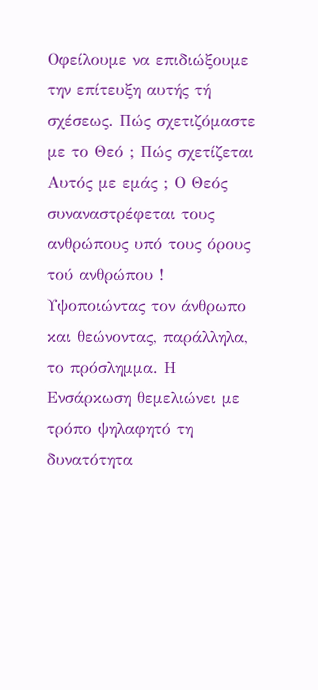Οφείλουμε να επιδιώξουμε την επίτευξη αυτής τή σχέσεως. Πώς σχετιζόμαστε με το Θεό ; Πώς σχετίζεται Αυτός με εμάς ; Ο Θεός συναναστρέφεται τους ανθρώπους υπό τους όρους τού ανθρώπου ! Υψοποιώντας τον άνθρωπο και θεώνοντας, παράλληλα, το πρόσλημμα. Η Ενσάρκωση θεμελιώνει με τρόπο ψηλαφητό τη δυνατότητα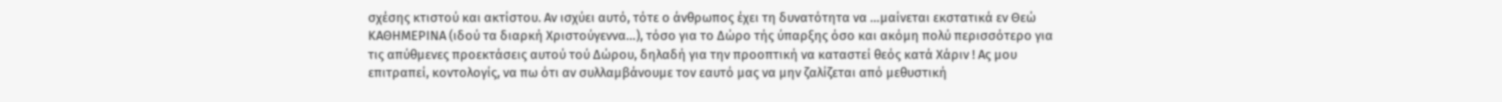σχέσης κτιστού και ακτίστου. Αν ισχύει αυτό, τότε ο άνθρωπος έχει τη δυνατότητα να …μαίνεται εκστατικά εν Θεώ ΚΑΘΗΜΕΡΙΝΑ (ιδού τα διαρκή Χριστούγεννα…), τόσο για το Δώρο τής ύπαρξης όσο και ακόμη πολύ περισσότερο για τις απύθμενες προεκτάσεις αυτού τού Δώρου, δηλαδή για την προοπτική να καταστεί θεός κατά Χάριν ! Ας μου επιτραπεί, κοντολογίς, να πω ότι αν συλλαμβάνουμε τον εαυτό μας να μην ζαλίζεται από μεθυστική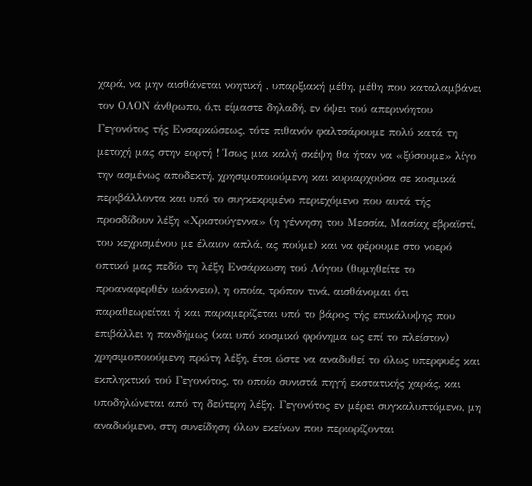χαρά, να μην αισθάνεται νοητική , υπαρξιακή μέθη, μέθη που καταλαμβάνει τον ΟΛΟΝ άνθρωπο, ό,τι είμαστε δηλαδή, εν όψει τού απερινόητου Γεγονότος τής Ενσαρκώσεως, τότε πιθανόν φαλτσάρουμε πολύ κατά τη μετοχή μας στην εορτή ! Ίσως μια καλή σκέψη θα ήταν να «ξύσουμε» λίγο την ασμένως αποδεκτή, χρησιμοποιούμενη και κυριαρχούσα σε κοσμικά περιβάλλοντα και υπό το συγκεκριμένο περιεχόμενο που αυτά τής προσδίδουν λέξη «Χριστούγεννα» (η γέννηση του Μεσσία, Μασίαχ εβραϊστί, του κεχρισμένου με έλαιον απλά, ας πούμε) και να φέρουμε στο νοερό οπτικό μας πεδίο τη λέξη Ενσάρκωση τού Λόγου (θυμηθείτε το προαναφερθέν ιωάννειο), η οποία, τρόπον τινά, αισθάνομαι ότι παραθεωρείται ή και παραμερίζεται υπό το βάρος τής επικάλυψης που επιβάλλει η πανδήμως (και υπό κοσμικό φρόνημα ως επί το πλείστον) χρησιμοποιούμενη πρώτη λέξη, έτσι ώστε να αναδυθεί το όλως υπερφυές και εκπληκτικό τού Γεγονότος, το οποίο συνιστά πηγή εκστατικής χαράς, και υποδηλώνεται από τη δεύτερη λέξη. Γεγονότος εν μέρει συγκαλυπτόμενο, μη αναδυόμενο, στη συνείδηση όλων εκείνων που περιορίζονται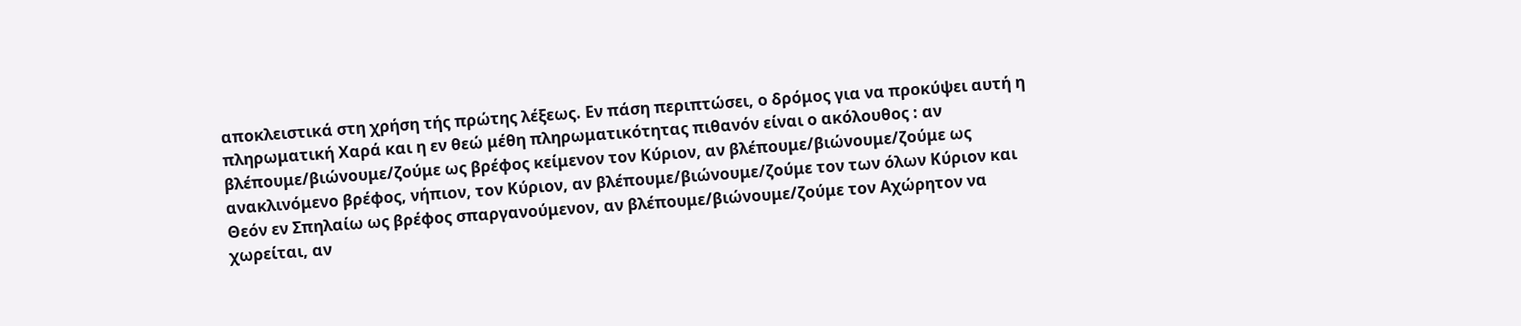αποκλειστικά στη χρήση τής πρώτης λέξεως. Εν πάση περιπτώσει, ο δρόμος για να προκύψει αυτή η πληρωματική Χαρά και η εν θεώ μέθη πληρωματικότητας πιθανόν είναι ο ακόλουθος : αν βλέπουμε/βιώνουμε/ζούμε ως βρέφος κείμενον τον Κύριον, αν βλέπουμε/βιώνουμε/ζούμε ως ανακλινόμενο βρέφος, νήπιον, τον Κύριον, αν βλέπουμε/βιώνουμε/ζούμε τον των όλων Κύριον και Θεόν εν Σπηλαίω ως βρέφος σπαργανούμενον, αν βλέπουμε/βιώνουμε/ζούμε τον Αχώρητον να χωρείται, αν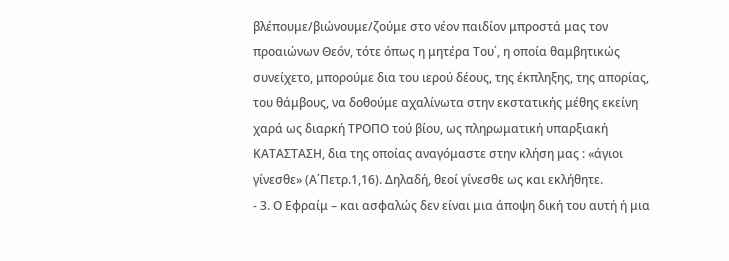βλέπουμε/βιώνουμε/ζούμε στο νέον παιδίον μπροστά μας τον προαιώνων Θεόν, τότε όπως η μητέρα Του΄, η οποία θαμβητικώς συνείχετο, μπορούμε δια του ιερού δέους, της έκπληξης, της απορίας, του θάμβους, να δοθούμε αχαλίνωτα στην εκστατικής μέθης εκείνη χαρά ως διαρκή ΤΡΟΠΟ τού βίου, ως πληρωματική υπαρξιακή ΚΑΤΑΣΤΑΣΗ, δια της οποίας αναγόμαστε στην κλήση μας : «άγιοι γίνεσθε» (Α΄Πετρ.1,16). Δηλαδή, θεοί γίνεσθε ως και εκλήθητε.
- 3. Ο Εφραίμ – και ασφαλώς δεν είναι μια άποψη δική του αυτή ή μια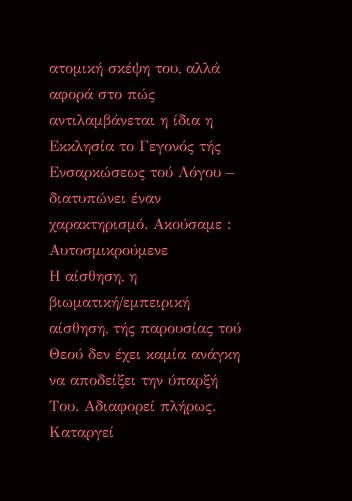ατομική σκέψη του, αλλά αφορά στο πώς αντιλαμβάνεται η ίδια η Εκκλησία το Γεγονός τής Ενσαρκώσεως τού Λόγου – διατυπώνει έναν χαρακτηρισμό. Ακούσαμε :
Αυτοσμικρούμενε
Η αίσθηση, η βιωματική/εμπειρική αίσθηση, τής παρουσίας τού Θεού δεν έχει καμία ανάγκη να αποδείξει την ύπαρξή Του. Αδιαφορεί πλήρως. Καταργεί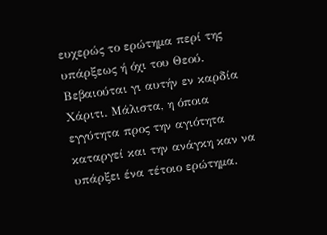ευχερώς το ερώτημα περί της υπάρξεως ή όχι του Θεού. Βεβαιούται γι αυτήν εν καρδία Χάριτι. Μάλιστα, η όποια εγγύτητα προς την αγιότητα καταργεί και την ανάγκη καν να υπάρξει ένα τέτοιο ερώτημα.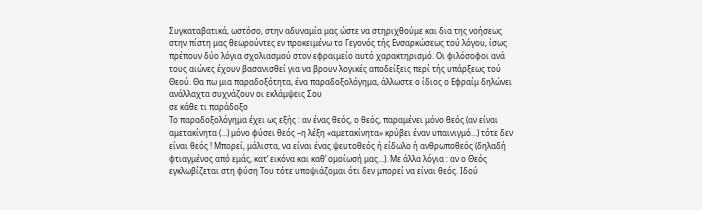Συγκαταβατικά, ωστόσο, στην αδυναμία μας ώστε να στηριχθούμε και δια της νοήσεως στην πίστη μας θεωρούντες εν προκειμένω το Γεγονός τής Ενσαρκώσεως τού λόγου, ίσως πρέπουν δύο λόγια σχολιασμού στον εφραιμείο αυτό χαρακτηρισμό. Οι φιλόσοφοι ανά τους αιώνες έχουν βασανισθεί για να βρουν λογικές αποδείξεις περί τής υπάρξεως τού Θεού. Θα πω μια παραδοξότητα, ένα παραδοξολόγημα, άλλωστε ο ίδιος ο Εφραίμ δηλώνει
ανάλλαχτα συχνάζουν οι εκλάμψεις Σου
σε κάθε τι παράδοξο
Το παραδοξολόγημα έχει ως εξής : αν ένας θεός, ο θεός, παραμένει μόνο θεός (αν είναι αμετακίνητα (…) μόνο φύσει θεός –η λέξη «αμετακίνητα» κρύβει έναν υπαινιγμό…) τότε δεν είναι θεός ! Μπορεί, μάλιστα, να είναι ένας ψευτοθεός ή είδωλο ή ανθρωποθεός (δηλαδή φτιαγμένος από εμάς, κατ’ εικόνα και καθ’ ομοίωσή μας…). Με άλλα λόγια : αν ο Θεός εγκλωβίζεται στη φύση Του τότε υποψιάζομαι ότι δεν μπορεί να είναι θεός. Ιδού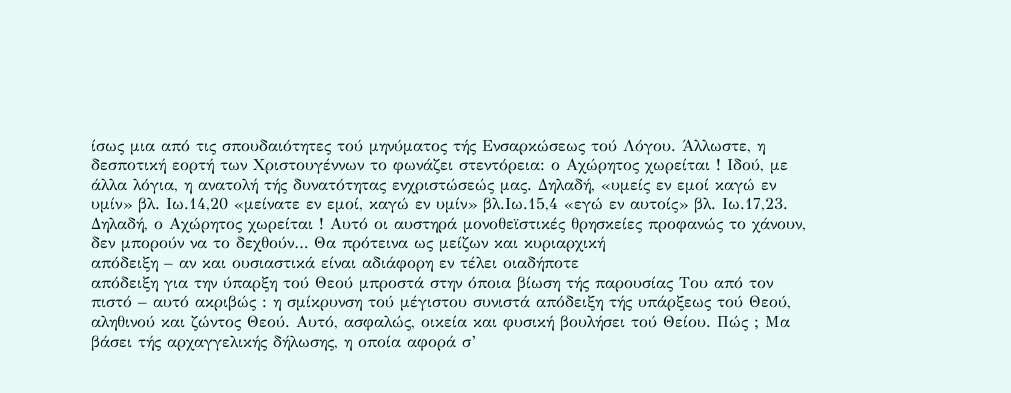ίσως μια από τις σπουδαιότητες τού μηνύματος τής Ενσαρκώσεως τού Λόγου. Άλλωστε, η δεσποτική εορτή των Χριστουγέννων το φωνάζει στεντόρεια: ο Αχώρητος χωρείται ! Ιδού, με άλλα λόγια, η ανατολή τής δυνατότητας ενχριστώσεώς μας. Δηλαδή, «υμείς εν εμοί καγώ εν υμίν» βλ. Ιω.14,20 «μείνατε εν εμοί, καγώ εν υμίν» βλ.Ιω.15,4 «εγώ εν αυτοίς» βλ. Ιω.17,23. Δηλαδή, ο Αχώρητος χωρείται ! Αυτό οι αυστηρά μονοθεϊστικές θρησκείες προφανώς το χάνουν, δεν μπορούν να το δεχθούν… Θα πρότεινα ως μείζων και κυριαρχική
απόδειξη – αν και ουσιαστικά είναι αδιάφορη εν τέλει οιαδήποτε
απόδειξη για την ύπαρξη τού Θεού μπροστά στην όποια βίωση τής παρουσίας Του από τον πιστό – αυτό ακριβώς : η σμίκρυνση τού μέγιστου συνιστά απόδειξη τής υπάρξεως τού Θεού, αληθινού και ζώντος Θεού. Αυτό, ασφαλώς, οικεία και φυσική βουλήσει τού Θείου. Πώς ; Μα βάσει τής αρχαγγελικής δήλωσης, η οποία αφορά σ’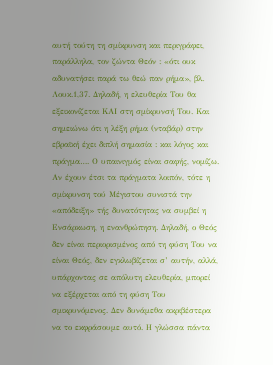αυτή τούτη τη σμίκρυνση και περιγράφει, παράλληλα, τον ζώντα Θεόν : «ότι ουκ αδυνατήσει παρά τω θεώ παν ρήμα», βλ. Λουκ.1,37. Δηλαδή, η ελευθερία Του θα εξεικονίζεται ΚΑΙ στη σμίκρυνσή Του. Και σημειώνω ότι η λέξη ρήμα (νταβάρ) στην εβραϊκή έχει διπλή σημασία : και λόγος και πράγμα…. Ο υπαινιγμός είναι σαφής, νομίζω. Αν έχουν έτσι τα πράγματα λοιπόν, τότε η σμίκρυνση τού Μέγιστου συνιστά την «απόδειξη» τής δυνατότητας να συμβεί η Ενσάρκωση, η ενανθρώπηση. Δηλαδή, ο Θεός δεν είναι περιορισμένος από τη φύση Του να είναι Θεός, δεν εγκλωβίζεται σ’ αυτήν, αλλά, υπάρχοντας σε απόλυτη ελευθερία, μπορεί να εξέρχεται από τη φύση Του σμικρυνόμενος. Δεν δυνάμεθα ακριβέστερα να το εκφράσουμε αυτό. Η γλώσσα πάντα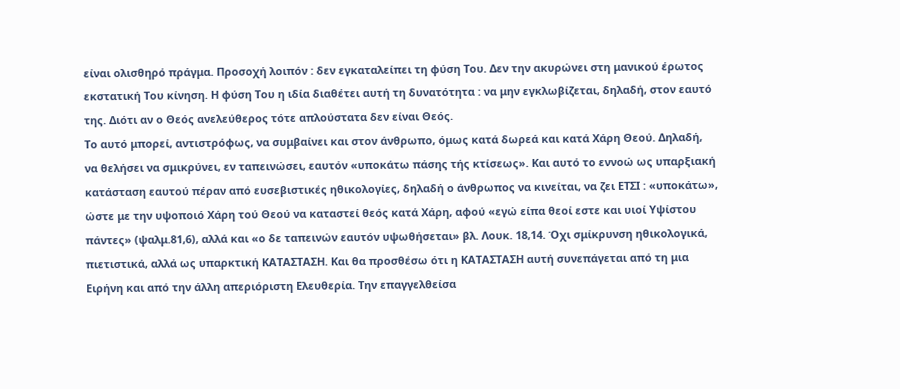είναι ολισθηρό πράγμα. Προσοχή λοιπόν : δεν εγκαταλείπει τη φύση Του. Δεν την ακυρώνει στη μανικού έρωτος εκστατική Του κίνηση. Η φύση Του η ιδία διαθέτει αυτή τη δυνατότητα : να μην εγκλωβίζεται, δηλαδή, στον εαυτό της. Διότι αν ο Θεός ανελεύθερος τότε απλούστατα δεν είναι Θεός.
Το αυτό μπορεί, αντιστρόφως, να συμβαίνει και στον άνθρωπο, όμως κατά δωρεά και κατά Χάρη Θεού. Δηλαδή, να θελήσει να σμικρύνει, εν ταπεινώσει, εαυτόν «υποκάτω πάσης τής κτίσεως». Και αυτό το εννοώ ως υπαρξιακή κατάσταση εαυτού πέραν από ευσεβιστικές ηθικολογίες, δηλαδή ο άνθρωπος να κινείται, να ζει ΕΤΣΙ : «υποκάτω», ώστε με την υψοποιό Χάρη τού Θεού να καταστεί θεός κατά Χάρη, αφού «εγώ είπα θεοί εστε και υιοί Υψίστου πάντες» (ψαλμ.81,6), αλλά και «ο δε ταπεινών εαυτόν υψωθήσεται» βλ. Λουκ. 18,14. Όχι σμίκρυνση ηθικολογικά, πιετιστικά, αλλά ως υπαρκτική ΚΑΤΑΣΤΑΣΗ. Και θα προσθέσω ότι η ΚΑΤΑΣΤΑΣΗ αυτή συνεπάγεται από τη μια Ειρήνη και από την άλλη απεριόριστη Ελευθερία. Την επαγγελθείσα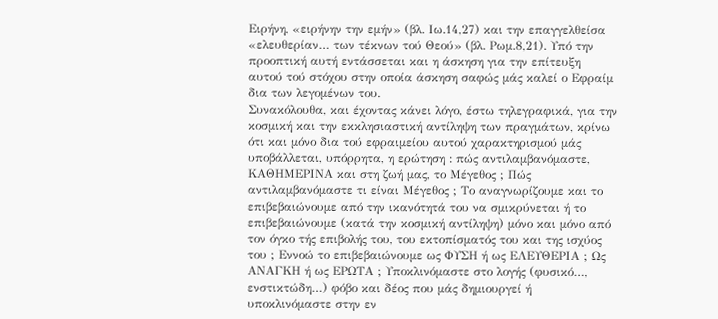Ειρήνη, «ειρήνην την εμήν» (βλ. Ιω.14,27) και την επαγγελθείσα «ελευθερίαν… των τέκνων τού Θεού» (βλ. Ρωμ.8,21). Υπό την προοπτική αυτή εντάσσεται και η άσκηση για την επίτευξη αυτού τού στόχου στην οποία άσκηση σαφώς μάς καλεί ο Εφραίμ δια των λεγομένων του.
Συνακόλουθα, και έχοντας κάνει λόγο, έστω τηλεγραφικά, για την κοσμική και την εκκλησιαστική αντίληψη των πραγμάτων, κρίνω ότι και μόνο δια τού εφραιμείου αυτού χαρακτηρισμού μάς υποβάλλεται, υπόρρητα, η ερώτηση : πώς αντιλαμβανόμαστε, ΚΑΘΗΜΕΡΙΝΑ και στη ζωή μας, το Μέγεθος ; Πώς αντιλαμβανόμαστε τι είναι Μέγεθος ; Το αναγνωρίζουμε και το επιβεβαιώνουμε από την ικανότητά του να σμικρύνεται ή το επιβεβαιώνουμε (κατά την κοσμική αντίληψη) μόνο και μόνο από τον όγκο τής επιβολής του, του εκτοπίσματός του και της ισχύος του ; Εννοώ το επιβεβαιώνουμε ως ΦΥΣΗ ή ως ΕΛΕΥΘΕΡΙΑ ; Ως ΑΝΑΓΚΗ ή ως ΕΡΩΤΑ ; Υποκλινόμαστε στο λογής (φυσικό…, ενστικτώδη…) φόβο και δέος που μάς δημιουργεί ή υποκλινόμαστε στην εν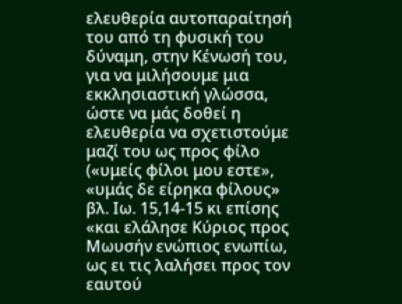ελευθερία αυτοπαραίτησή του από τη φυσική του δύναμη, στην Κένωσή του, για να μιλήσουμε μια εκκλησιαστική γλώσσα, ώστε να μάς δοθεί η ελευθερία να σχετιστούμε μαζί του ως προς φίλο («υμείς φίλοι μου εστε», «υμάς δε είρηκα φίλους» βλ. Ιω. 15,14-15 κι επίσης «και ελάλησε Κύριος προς Μωυσήν ενώπιος ενωπίω, ως ει τις λαλήσει προς τον εαυτού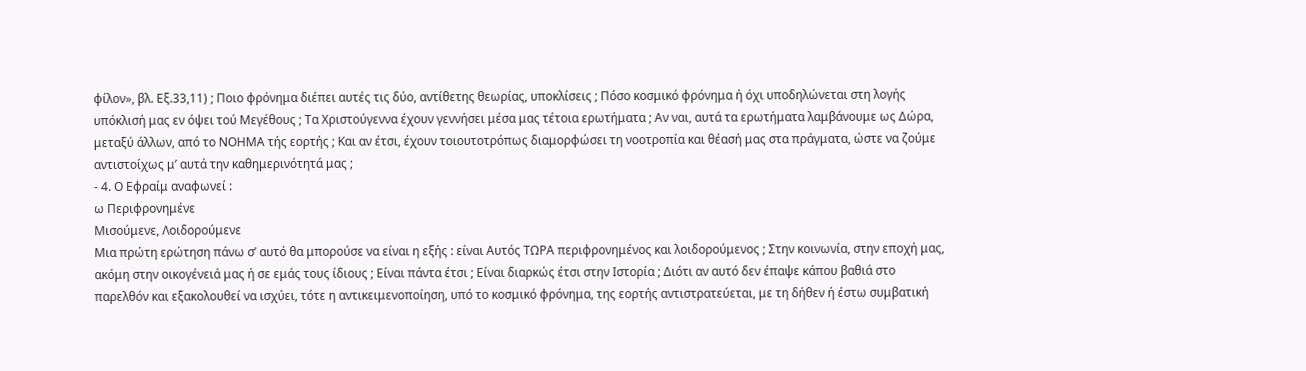φίλον», βλ. Εξ.33,11) ; Ποιο φρόνημα διέπει αυτές τις δύο, αντίθετης θεωρίας, υποκλίσεις ; Πόσο κοσμικό φρόνημα ή όχι υποδηλώνεται στη λογής υπόκλισή μας εν όψει τού Μεγέθους ; Τα Χριστούγεννα έχουν γεννήσει μέσα μας τέτοια ερωτήματα ; Αν ναι, αυτά τα ερωτήματα λαμβάνουμε ως Δώρα, μεταξύ άλλων, από το ΝΟΗΜΑ τής εορτής ; Και αν έτσι, έχουν τοιουτοτρόπως διαμορφώσει τη νοοτροπία και θέασή μας στα πράγματα, ώστε να ζούμε αντιστοίχως μ’ αυτά την καθημερινότητά μας ;
- 4. Ο Εφραίμ αναφωνεί :
ω Περιφρονημένε
Μισούμενε, Λοιδορούμενε
Μια πρώτη ερώτηση πάνω σ’ αυτό θα μπορούσε να είναι η εξής : είναι Αυτός ΤΩΡΑ περιφρονημένος και λοιδορούμενος ; Στην κοινωνία, στην εποχή μας, ακόμη στην οικογένειά μας ή σε εμάς τους ίδιους ; Είναι πάντα έτσι ; Είναι διαρκώς έτσι στην Ιστορία ; Διότι αν αυτό δεν έπαψε κάπου βαθιά στο παρελθόν και εξακολουθεί να ισχύει, τότε η αντικειμενοποίηση, υπό το κοσμικό φρόνημα, της εορτής αντιστρατεύεται, με τη δήθεν ή έστω συμβατική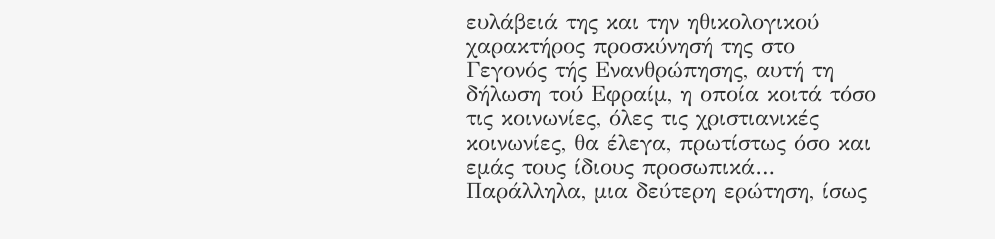ευλάβειά της και την ηθικολογικού χαρακτήρος προσκύνησή της στο Γεγονός τής Ενανθρώπησης, αυτή τη δήλωση τού Εφραίμ, η οποία κοιτά τόσο τις κοινωνίες, όλες τις χριστιανικές κοινωνίες, θα έλεγα, πρωτίστως όσο και εμάς τους ίδιους προσωπικά… Παράλληλα, μια δεύτερη ερώτηση, ίσως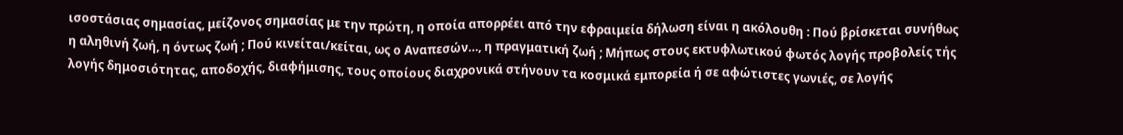ισοστάσιας σημασίας, μείζονος σημασίας με την πρώτη, η οποία απορρέει από την εφραιμεία δήλωση είναι η ακόλουθη : Πού βρίσκεται συνήθως η αληθινή ζωή, η όντως ζωή ; Πού κινείται/κείται, ως ο Αναπεσών…, η πραγματική ζωή ; Μήπως στους εκτυφλωτικού φωτός λογής προβολείς τής λογής δημοσιότητας, αποδοχής, διαφήμισης, τους οποίους διαχρονικά στήνουν τα κοσμικά εμπορεία ή σε αφώτιστες γωνιές, σε λογής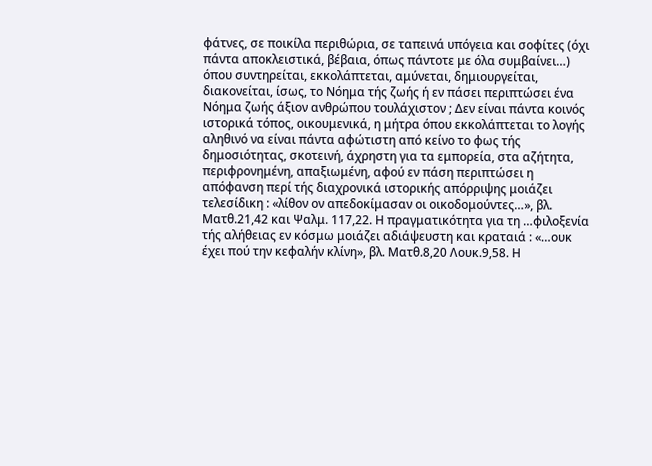φάτνες, σε ποικίλα περιθώρια, σε ταπεινά υπόγεια και σοφίτες (όχι πάντα αποκλειστικά, βέβαια, όπως πάντοτε με όλα συμβαίνει…) όπου συντηρείται, εκκολάπτεται, αμύνεται, δημιουργείται, διακονείται, ίσως, το Νόημα τής ζωής ή εν πάσει περιπτώσει ένα Νόημα ζωής άξιον ανθρώπου τουλάχιστον ; Δεν είναι πάντα κοινός ιστορικά τόπος, οικουμενικά, η μήτρα όπου εκκολάπτεται το λογής αληθινό να είναι πάντα αφώτιστη από κείνο το φως τής δημοσιότητας, σκοτεινή, άχρηστη για τα εμπορεία, στα αζήτητα, περιφρονημένη, απαξιωμένη, αφού εν πάση περιπτώσει η απόφανση περί τής διαχρονικά ιστορικής απόρριψης μοιάζει τελεσίδικη : «λίθον ον απεδοκίμασαν οι οικοδομούντες…», βλ. Ματθ.21,42 και Ψαλμ. 117,22. Η πραγματικότητα για τη …φιλοξενία τής αλήθειας εν κόσμω μοιάζει αδιάψευστη και κραταιά : «…ουκ έχει πού την κεφαλήν κλίνη», βλ. Ματθ.8,20 Λουκ.9,58. Η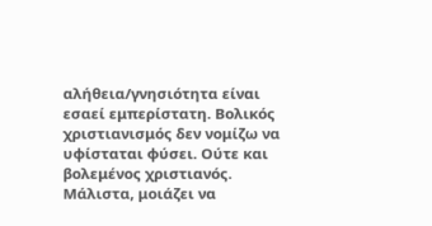αλήθεια/γνησιότητα είναι εσαεί εμπερίστατη. Βολικός χριστιανισμός δεν νομίζω να υφίσταται φύσει. Ούτε και βολεμένος χριστιανός. Μάλιστα, μοιάζει να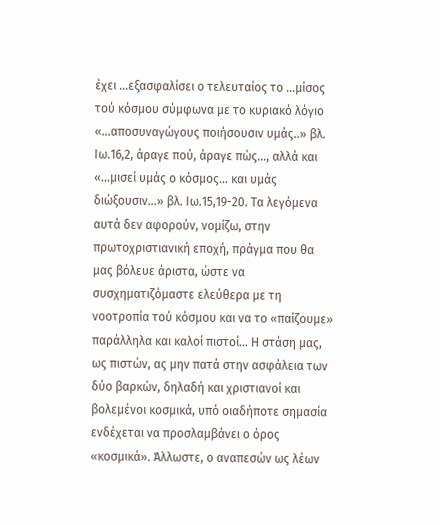έχει …εξασφαλίσει ο τελευταίος το …μίσος τού κόσμου σύμφωνα με το κυριακό λόγιο «…αποσυναγώγους ποιήσουσιν υμάς..» βλ. Ιω.16,2, άραγε πού, άραγε πώς…, αλλά και «…μισεί υμάς ο κόσμος… και υμάς διώξουσιν…» βλ. Ιω.15,19-20. Τα λεγόμενα αυτά δεν αφορούν, νομίζω, στην πρωτοχριστιανική εποχή, πράγμα που θα μας βόλευε άριστα, ώστε να συσχηματιζόμαστε ελεύθερα με τη νοοτροπία τού κόσμου και να το «παίζουμε» παράλληλα και καλοί πιστοί… Η στάση μας, ως πιστών, ας μην πατά στην ασφάλεια των δύο βαρκών, δηλαδή και χριστιανοί και βολεμένοι κοσμικά, υπό οιαδήποτε σημασία ενδέχεται να προσλαμβάνει ο όρος «κοσμικά». Άλλωστε, ο αναπεσών ως λέων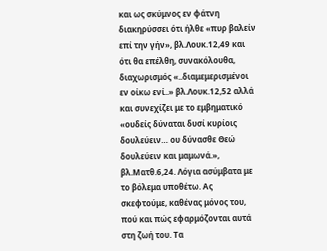και ως σκύμνος εν φάτνη διακηρύσσει ότι ήλθε «πυρ βαλείν επί την γήν», βλ.Λουκ.12,49 και ότι θα επέλθη, συνακόλουθα, διαχωρισμός «..διαμεμερισμένοι εν οίκω ενί..» βλ.Λουκ.12,52 αλλά και συνεχίζει με το εμβηματικό «ουδείς δύναται δυσί κυρίοις δουλεύειν… ου δύνασθε Θεώ δουλεύειν και μαμωνά.», βλ.Ματθ.6,24. Λόγια ασύμβατα με το βόλεμα υποθέτω. Ας σκεφτούμε, καθένας μόνος του, πού και πώς εφαρμόζονται αυτά στη ζωή του. Τα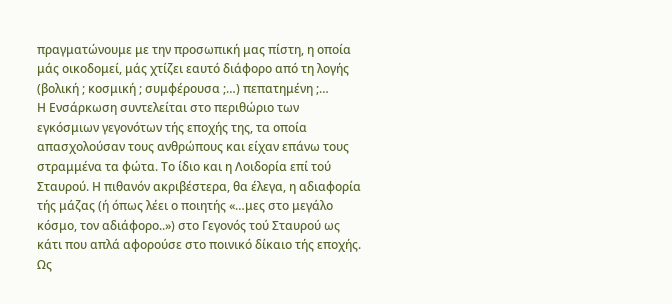πραγματώνουμε με την προσωπική μας πίστη, η οποία μάς οικοδομεί, μάς χτίζει εαυτό διάφορο από τη λογής (βολική ; κοσμική ; συμφέρουσα ;…) πεπατημένη ;…
Η Ενσάρκωση συντελείται στο περιθώριο των εγκόσμιων γεγονότων τής εποχής της, τα οποία απασχολούσαν τους ανθρώπους και είχαν επάνω τους στραμμένα τα φώτα. Το ίδιο και η Λοιδορία επί τού Σταυρού. Η πιθανόν ακριβέστερα, θα έλεγα, η αδιαφορία τής μάζας (ή όπως λέει ο ποιητής «…μες στο μεγάλο κόσμο, τον αδιάφορο..») στο Γεγονός τού Σταυρού ως κάτι που απλά αφορούσε στο ποινικό δίκαιο τής εποχής. Ως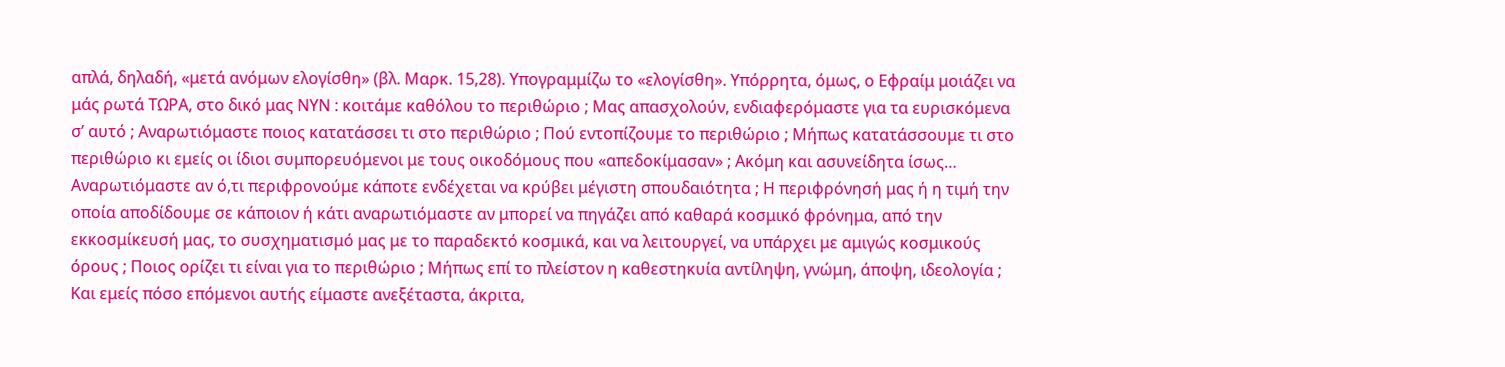απλά, δηλαδή, «μετά ανόμων ελογίσθη» (βλ. Μαρκ. 15,28). Υπογραμμίζω το «ελογίσθη». Υπόρρητα, όμως, ο Εφραίμ μοιάζει να μάς ρωτά ΤΩΡΑ, στο δικό μας ΝΥΝ : κοιτάμε καθόλου το περιθώριο ; Μας απασχολούν, ενδιαφερόμαστε για τα ευρισκόμενα σ’ αυτό ; Αναρωτιόμαστε ποιος κατατάσσει τι στο περιθώριο ; Πού εντοπίζουμε το περιθώριο ; Μήπως κατατάσσουμε τι στο περιθώριο κι εμείς οι ίδιοι συμπορευόμενοι με τους οικοδόμους που «απεδοκίμασαν» ; Ακόμη και ασυνείδητα ίσως… Αναρωτιόμαστε αν ό,τι περιφρονούμε κάποτε ενδέχεται να κρύβει μέγιστη σπουδαιότητα ; Η περιφρόνησή μας ή η τιμή την οποία αποδίδουμε σε κάποιον ή κάτι αναρωτιόμαστε αν μπορεί να πηγάζει από καθαρά κοσμικό φρόνημα, από την εκκοσμίκευσή μας, το συσχηματισμό μας με το παραδεκτό κοσμικά, και να λειτουργεί, να υπάρχει με αμιγώς κοσμικούς όρους ; Ποιος ορίζει τι είναι για το περιθώριο ; Μήπως επί το πλείστον η καθεστηκυία αντίληψη, γνώμη, άποψη, ιδεολογία ; Και εμείς πόσο επόμενοι αυτής είμαστε ανεξέταστα, άκριτα,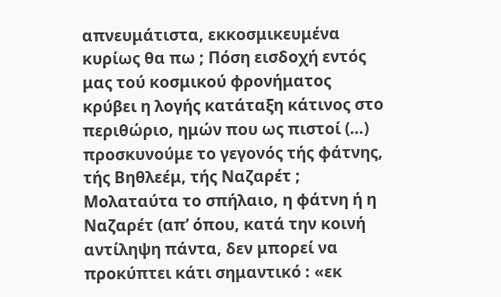απνευμάτιστα, εκκοσμικευμένα κυρίως θα πω ; Πόση εισδοχή εντός μας τού κοσμικού φρονήματος κρύβει η λογής κατάταξη κάτινος στο περιθώριο, ημών που ως πιστοί (…) προσκυνούμε το γεγονός τής φάτνης, τής Βηθλεέμ, τής Ναζαρέτ ; Μολαταύτα το σπήλαιο, η φάτνη ή η Ναζαρέτ (απ’ όπου, κατά την κοινή αντίληψη πάντα, δεν μπορεί να προκύπτει κάτι σημαντικό : «εκ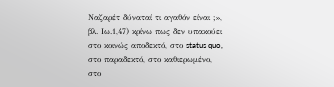Ναζαρέτ δύναταί τι αγαθόν είναι ;», βλ. Ιω.1,47) κρίνω πως δεν υπακούει στο κοινώς αποδεκτό, στο status quo, στο παραδεκτό, στο καθιερωμένο, στο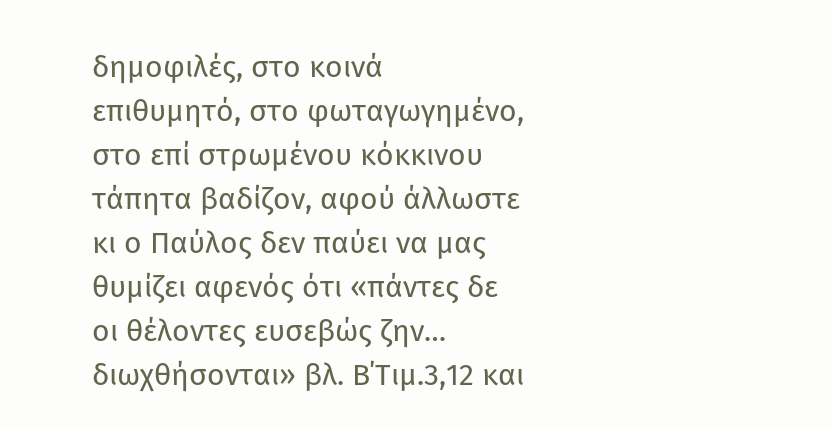δημοφιλές, στο κοινά επιθυμητό, στο φωταγωγημένο, στο επί στρωμένου κόκκινου τάπητα βαδίζον, αφού άλλωστε κι ο Παύλος δεν παύει να μας θυμίζει αφενός ότι «πάντες δε οι θέλοντες ευσεβώς ζην… διωχθήσονται» βλ. Β΄Τιμ.3,12 και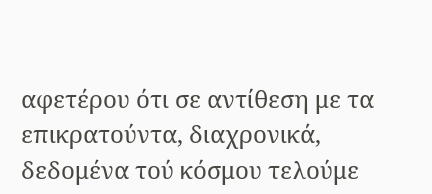αφετέρου ότι σε αντίθεση με τα επικρατούντα, διαχρονικά, δεδομένα τού κόσμου τελούμε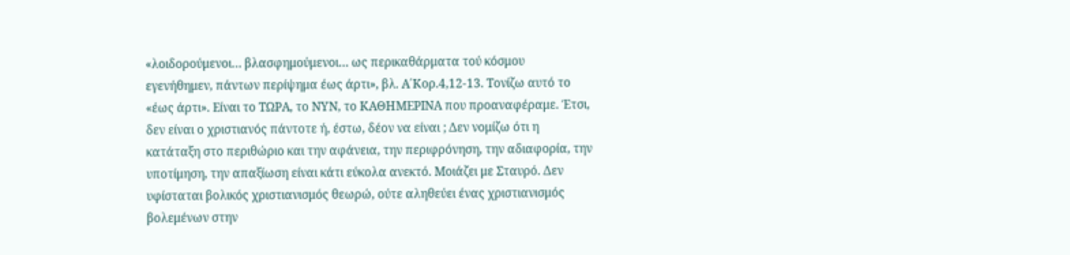«λοιδορούμενοι… βλασφημούμενοι… ως περικαθάρματα τού κόσμου εγενήθημεν, πάντων περίψημα έως άρτι», βλ. Α΄Κορ.4,12-13. Τονίζω αυτό το «έως άρτι». Είναι το ΤΩΡΑ, το ΝΥΝ, το ΚΑΘΗΜΕΡΙΝΑ που προαναφέραμε. Έτσι, δεν είναι ο χριστιανός πάντοτε ή, έστω, δέον να είναι ; Δεν νομίζω ότι η κατάταξη στο περιθώριο και την αφάνεια, την περιφρόνηση, την αδιαφορία, την υποτίμηση, την απαξίωση είναι κάτι εύκολα ανεκτό. Μοιάζει με Σταυρό. Δεν υφίσταται βολικός χριστιανισμός θεωρώ, ούτε αληθεύει ένας χριστιανισμός βολεμένων στην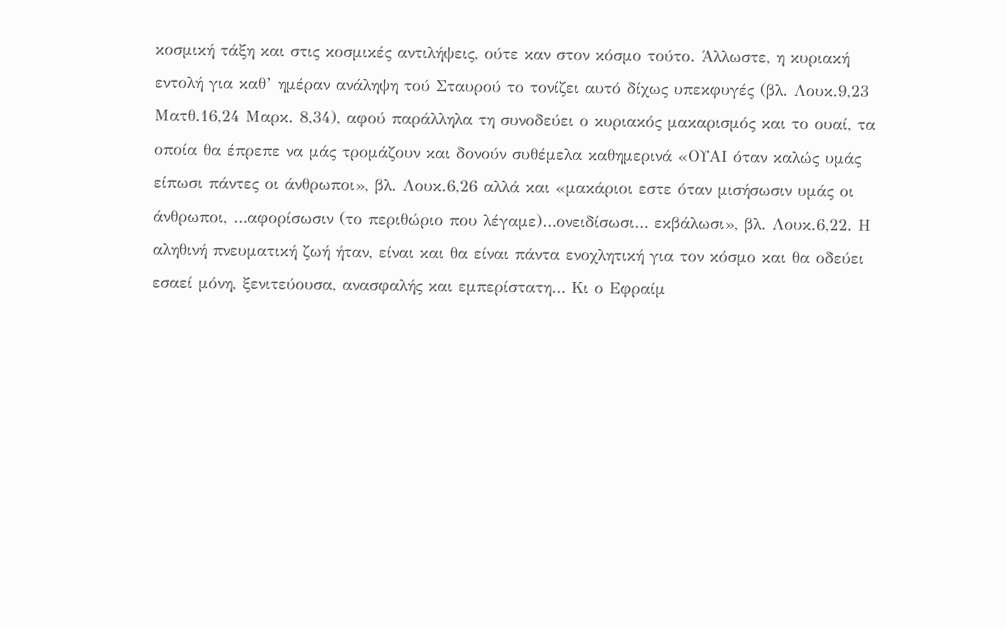κοσμική τάξη και στις κοσμικές αντιλήψεις, ούτε καν στον κόσμο τούτο. Άλλωστε, η κυριακή εντολή για καθ’ ημέραν ανάληψη τού Σταυρού το τονίζει αυτό δίχως υπεκφυγές (βλ. Λουκ.9,23 Ματθ.16,24 Μαρκ. 8,34), αφού παράλληλα τη συνοδεύει ο κυριακός μακαρισμός και το ουαί, τα οποία θα έπρεπε να μάς τρομάζουν και δονούν συθέμελα καθημερινά «ΟΥΑΙ όταν καλώς υμάς είπωσι πάντες οι άνθρωποι», βλ. Λουκ.6,26 αλλά και «μακάριοι εστε όταν μισήσωσιν υμάς οι άνθρωποι, …αφορίσωσιν (το περιθώριο που λέγαμε)…ονειδίσωσι… εκβάλωσι», βλ. Λουκ.6,22. Η αληθινή πνευματική ζωή ήταν, είναι και θα είναι πάντα ενοχλητική για τον κόσμο και θα οδεύει εσαεί μόνη, ξενιτεύουσα, ανασφαλής και εμπερίστατη… Κι ο Εφραίμ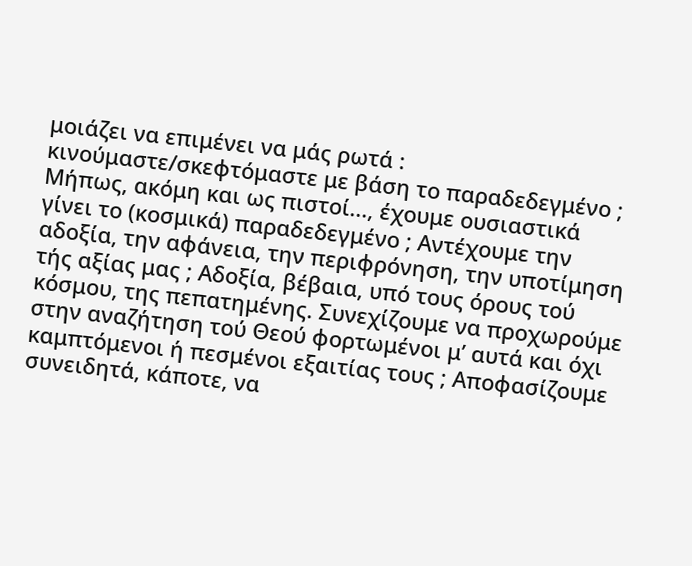μοιάζει να επιμένει να μάς ρωτά : κινούμαστε/σκεφτόμαστε με βάση το παραδεδεγμένο ; Μήπως, ακόμη και ως πιστοί..., έχουμε ουσιαστικά γίνει το (κοσμικά) παραδεδεγμένο ; Αντέχουμε την αδοξία, την αφάνεια, την περιφρόνηση, την υποτίμηση τής αξίας μας ; Αδοξία, βέβαια, υπό τους όρους τού κόσμου, της πεπατημένης. Συνεχίζουμε να προχωρούμε στην αναζήτηση τού Θεού φορτωμένοι μ’ αυτά και όχι καμπτόμενοι ή πεσμένοι εξαιτίας τους ; Αποφασίζουμε συνειδητά, κάποτε, να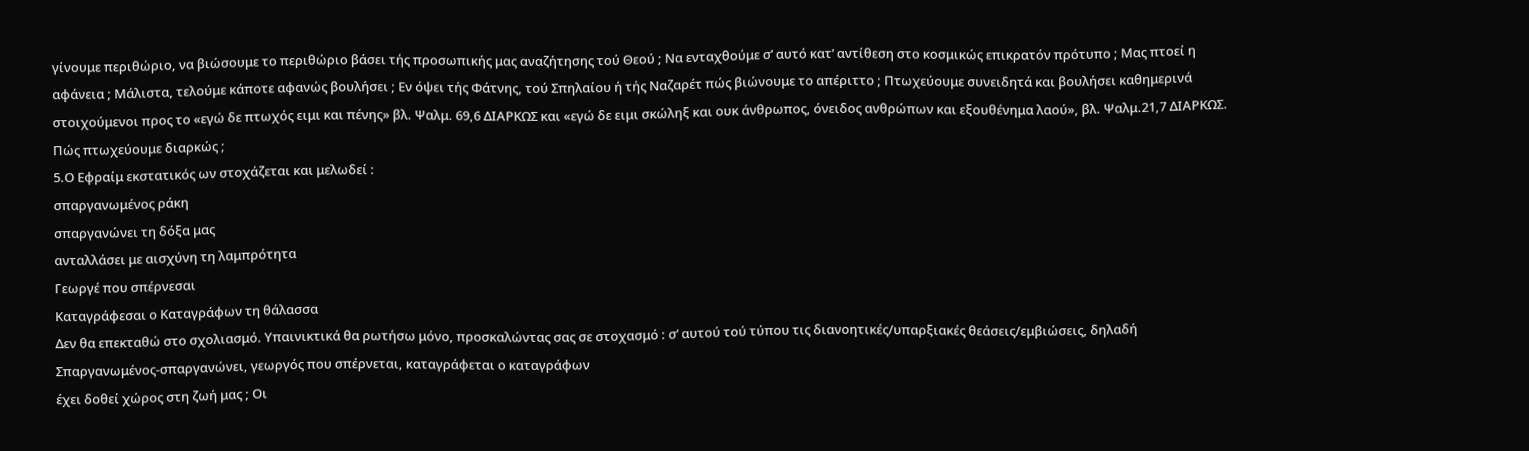γίνουμε περιθώριο, να βιώσουμε το περιθώριο βάσει τής προσωπικής μας αναζήτησης τού Θεού ; Να ενταχθούμε σ’ αυτό κατ’ αντίθεση στο κοσμικώς επικρατόν πρότυπο ; Μας πτοεί η αφάνεια ; Μάλιστα, τελούμε κάποτε αφανώς βουλήσει ; Εν όψει τής Φάτνης, τού Σπηλαίου ή τής Ναζαρέτ πώς βιώνουμε το απέριττο ; Πτωχεύουμε συνειδητά και βουλήσει καθημερινά στοιχούμενοι προς το «εγώ δε πτωχός ειμι και πένης» βλ. Ψαλμ. 69,6 ΔΙΑΡΚΩΣ και «εγώ δε ειμι σκώληξ και ουκ άνθρωπος, όνειδος ανθρώπων και εξουθένημα λαού», βλ. Ψαλμ.21,7 ΔΙΑΡΚΩΣ. Πώς πτωχεύουμε διαρκώς ;
5.Ο Εφραίμ εκστατικός ων στοχάζεται και μελωδεί :
σπαργανωμένος ράκη
σπαργανώνει τη δόξα μας
ανταλλάσει με αισχύνη τη λαμπρότητα
Γεωργέ που σπέρνεσαι
Καταγράφεσαι ο Καταγράφων τη θάλασσα
Δεν θα επεκταθώ στο σχολιασμό. Υπαινικτικά θα ρωτήσω μόνο, προσκαλώντας σας σε στοχασμό : σ’ αυτού τού τύπου τις διανοητικές/υπαρξιακές θεάσεις/εμβιώσεις, δηλαδή
Σπαργανωμένος-σπαργανώνει, γεωργός που σπέρνεται, καταγράφεται ο καταγράφων
έχει δοθεί χώρος στη ζωή μας ; Οι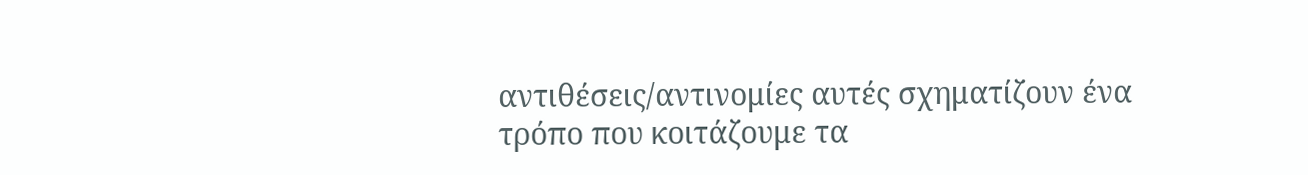αντιθέσεις/αντινομίες αυτές σχηματίζουν ένα τρόπο που κοιτάζουμε τα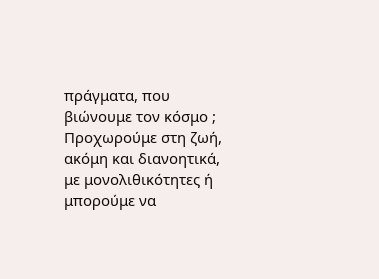πράγματα, που βιώνουμε τον κόσμο ; Προχωρούμε στη ζωή, ακόμη και διανοητικά, με μονολιθικότητες ή μπορούμε να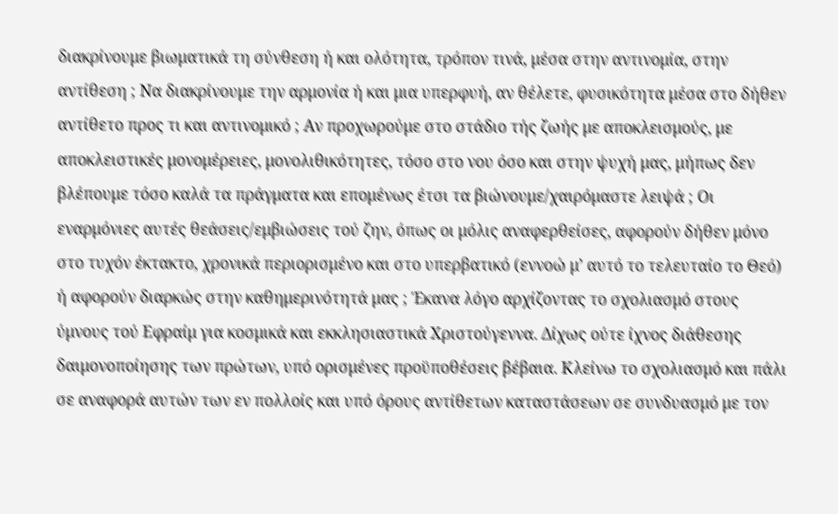διακρίνουμε βιωματικά τη σύνθεση ή και ολότητα, τρόπον τινά, μέσα στην αντινομία, στην αντίθεση ; Να διακρίνουμε την αρμονία ή και μια υπερφυή, αν θέλετε, φυσικότητα μέσα στο δήθεν αντίθετο προς τι και αντινομικό ; Αν προχωρούμε στο στάδιο τής ζωής με αποκλεισμούς, με αποκλειστικές μονομέρειες, μονολιθικότητες, τόσο στο νου όσο και στην ψυχή μας, μήπως δεν βλέπουμε τόσο καλά τα πράγματα και επομένως έτσι τα βιώνουμε/χαιρόμαστε λειψά ; Οι εναρμόνιες αυτές θεάσεις/εμβιώσεις τού ζην, όπως οι μόλις αναφερθείσες, αφορούν δήθεν μόνο στο τυχόν έκτακτο, χρονικά περιορισμένο και στο υπερβατικό (εννοώ μ’ αυτό το τελευταίο το Θεό) ή αφορούν διαρκώς στην καθημερινότητά μας ; Έκανα λόγο αρχίζοντας το σχολιασμό στους ύμνους τού Εφραίμ για κοσμικά και εκκλησιαστικά Χριστούγεννα. Δίχως ούτε ίχνος διάθεσης δαιμονοποίησης των πρώτων, υπό ορισμένες προϋποθέσεις βέβαια. Κλείνω το σχολιασμό και πάλι σε αναφορά αυτών των εν πολλοίς και υπό όρους αντίθετων καταστάσεων σε συνδυασμό με τον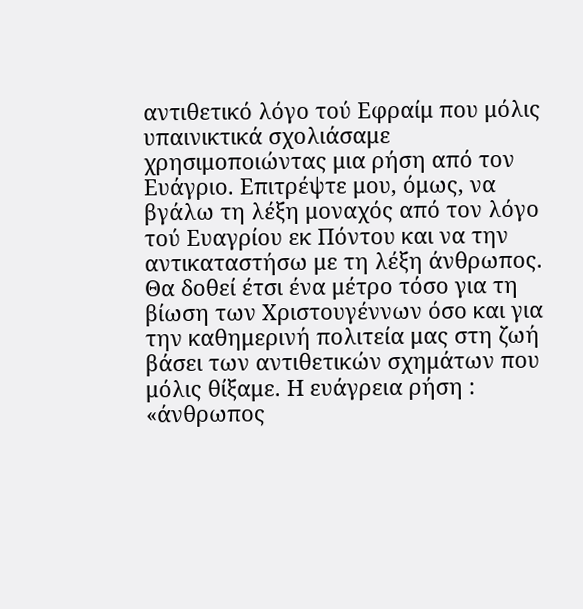αντιθετικό λόγο τού Εφραίμ που μόλις υπαινικτικά σχολιάσαμε χρησιμοποιώντας μια ρήση από τον Ευάγριο. Επιτρέψτε μου, όμως, να βγάλω τη λέξη μοναχός από τον λόγο τού Ευαγρίου εκ Πόντου και να την αντικαταστήσω με τη λέξη άνθρωπος. Θα δοθεί έτσι ένα μέτρο τόσο για τη βίωση των Χριστουγέννων όσο και για την καθημερινή πολιτεία μας στη ζωή βάσει των αντιθετικών σχημάτων που μόλις θίξαμε. Η ευάγρεια ρήση : «άνθρωπος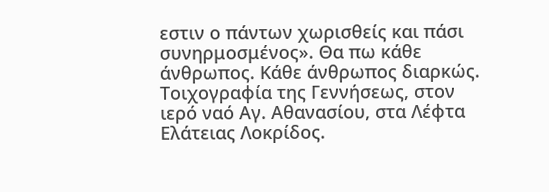εστιν ο πάντων χωρισθείς και πάσι συνηρμοσμένος». Θα πω κάθε άνθρωπος. Κάθε άνθρωπος διαρκώς.
Τοιχογραφία της Γεννήσεως, στον ιερό ναό Αγ. Αθανασίου, στα Λέφτα Ελάτειας Λοκρίδος.